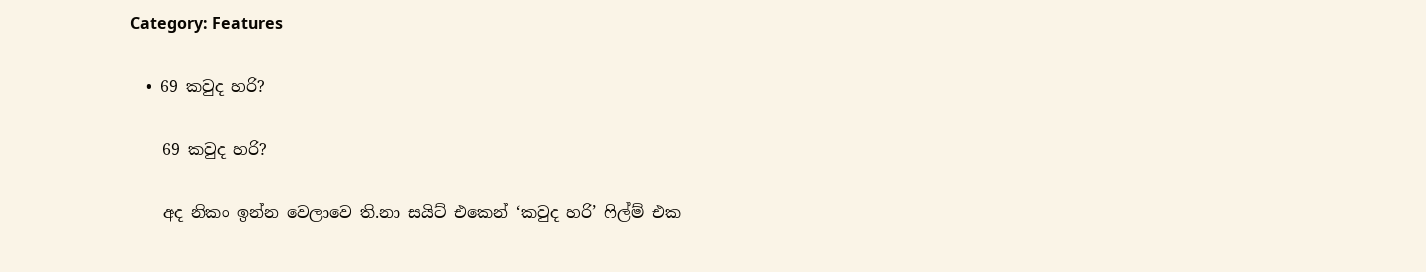Category: Features

  • 69 කවුද හරි?

    69 කවුද හරි?

    අද නිකං ඉන්න වෙලාවෙ ති.නා සයිට් එකෙන් ‘කවුද හරි’ ෆිල්ම් එක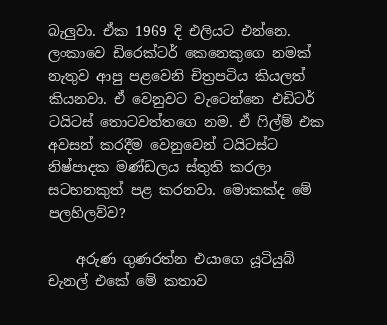බැලුවා. ඒක 1969 දි එලියට එන්නෙ. ලංකාවෙ ඩිරෙක්ටර් කෙනෙකුගෙ නමක් නැතුව ආපු පළවෙනි චිත්‍රපටිය කියලත් කියනවා. ඒ වෙනුවට වැටෙන්නෙ එඩිටර් ටයිටස් තොටවත්තගෙ නම. ඒ ෆිල්ම් එක අවසන් කරදීම වෙනුවෙන් ටයිටස්ට නිෂ්පාදක මණ්ඩලය ස්තුති කරලා සටහනකුත් පළ කරනවා. මොකක්ද මේ පලහිලව්ව?

    අරුණ ගුණරත්න එයාගෙ යූටියුබ් චැනල් එකේ මේ කතාව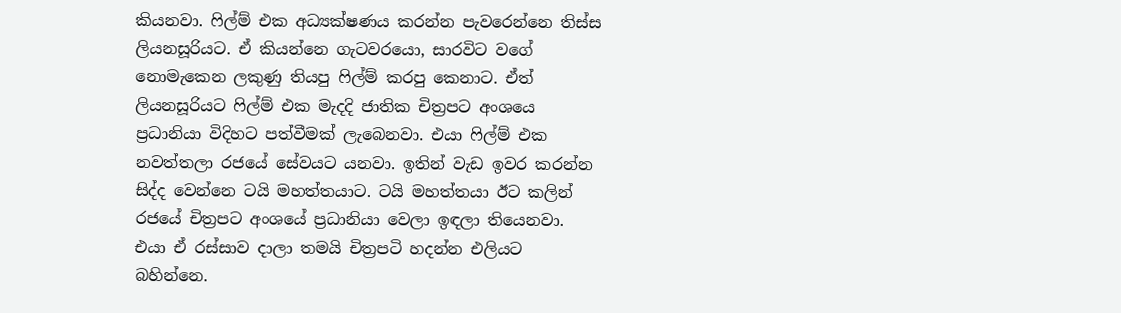කියනවා. ෆිල්ම් එක අධ්‍යක්ෂණය කරන්න පැවරෙන්නෙ තිස්ස ලියනසූරියට. ඒ කියන්නෙ ගැටවරයො, සාරවිට වගේ නොමැකෙන ලකුණු තියපු ෆිල්ම් කරපු කෙනාට. ඒත් ලියනසූරියට ෆිල්ම් එක මැදදි ජාතික චිත්‍රපට අංශයෙ ප්‍රධානියා විදිහට පත්වීමක් ලැබෙනවා. එයා ෆිල්ම් එක නවත්තලා රජයේ සේවයට යනවා. ඉතින් වැඩ ඉවර කරන්න සිද්ද වෙන්නෙ ටයි මහත්තයාට. ටයි මහත්තයා ඊට කලින් රජයේ චිත්‍රපට අං‍ශයේ ප්‍රධානියා වෙලා ඉඳලා තියෙනවා. එයා ඒ රස්සාව දාලා තමයි චිත්‍රපටි හදන්න එලියට බහින්නෙ.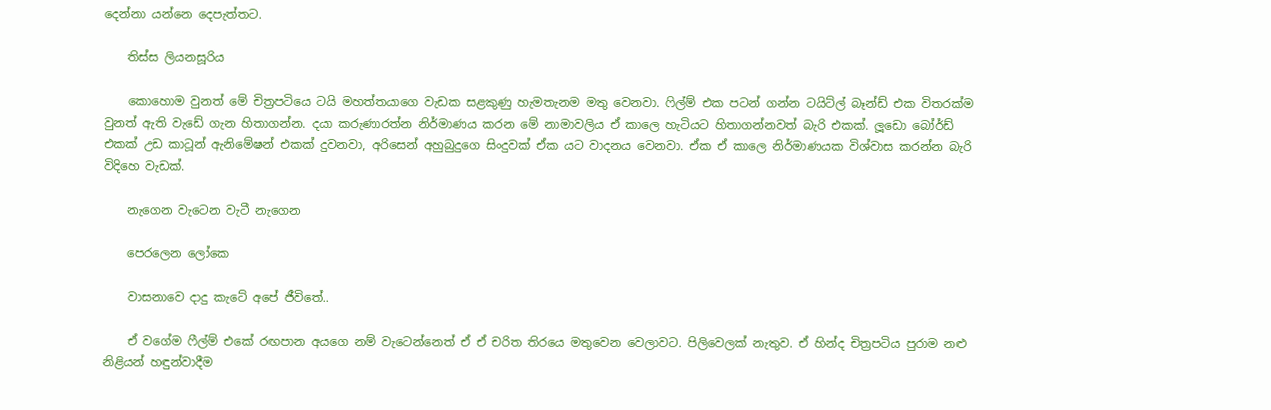දෙන්නා යන්නෙ දෙපැත්තට.

    තිස්ස ලියනසූරිය

    කොහොම වුනත් මේ චිත්‍රපටියෙ ටයි මහත්තයාගෙ වැඩක සළකුණු හැමතැනම මතු වෙනවා. ෆිල්ම් එක පටන් ගන්න ටයිට්ල් බෑන්ඩ් එක විතරක්ම වුනත් ඇති වැඩේ ගැන හිතාගන්න. දයා කරුණාරත්න නිර්මාණය ‍කරන මේ නාමාවලිය ඒ කාලෙ හැටියට හිතාගන්නවත් බැරි එකක්. ලූඩො බෝර්ඩ් එකක් උඩ කාටූන් ඇනිමේෂන් එකක් දුවනවා, අරිසෙන් අහුබුදුගෙ සිංදුවක් ඒක යට වාදනය වෙනවා. ඒක ඒ කාලෙ නිර්මාණයක විශ්වාස කරන්න බැරි විදිහෙ වැඩක්.

    නැගෙන වැටෙන වැටී නැගෙන

    පෙරලෙන ලෝකෙ

    වාසනාවෙ දාදු කැටේ ‍අපේ ජීවිතේ..

    ඒ වගේම ෆීල්ම් එකේ රඟපාන අයගෙ නම් වැටෙන්නෙත් ඒ ඒ චරිත තිරයෙ මතුවෙන වෙලාවට. පිලිවෙලක් නැතුව. ඒ හින්ද චිත්‍රපටිය පුරාම නළු නිළියන් හඳුන්වාදීම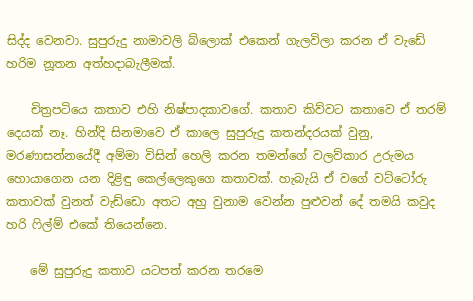සිද්ද වෙනවා. සුපුරුදු නාමාවලි බ්ලොක් එකෙන් ගැලවිලා කරන ඒ වැඩේ හරිම නූතන අත්හදාබැලීමක්.

    චිත්‍රපටියෙ කතාව එහි නිෂ්පාදකාවගේ. කතාව කිව්වට කතාවෙ ඒ තරම් දෙයක් නෑ. හින්දි සිනමාවෙ ඒ කාලෙ සුපුරුදු කතන්දරයක් වුනු, මරණාසන්නයේදී අම්මා විසින් හෙලි කරන තමන්ගේ වලව්කාර උරුමය හොය‍ාගෙන යන දිළිඳු කෙල්ලෙකුගෙ කතාවක්. හැබැයි ඒ වගේ වට්ටෝරු කතාවක් වුනත් වැඩ්ඩො අතට අහු වුනාම වෙන්න පුළුවන් දේ තමයි කවුද හරි ෆිල්ම් එකේ තියෙන්නෙ.

    මේ සුපුරුදු කතාව යටපත් කරන තරමෙ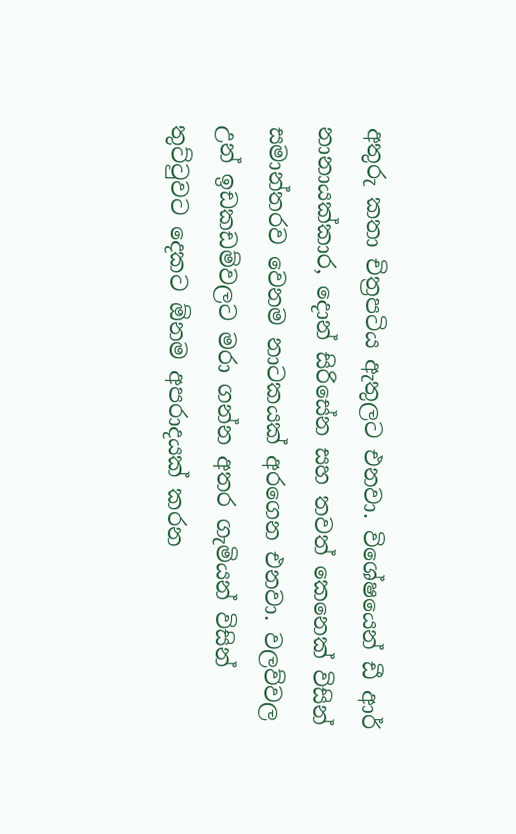අතුරු කතා චිත්‍රපටිය ඇතුලට එනවා. වි‍‍‍ශේෂයෙන් ඩී ආර් නානායක්කාර, දොන් සිරිසේන සහ තවත් කෙනෙක් විසින් සමාන්තරව වෙනම නාටකයක් අරගෙන එනවා. වලව්වල උන් ඉඩකඩම්වලට මරා ගන්න අතර ගැමියන් විසින් තුට්ටුවට දෙකට ඕනම අපරාදයක් කරන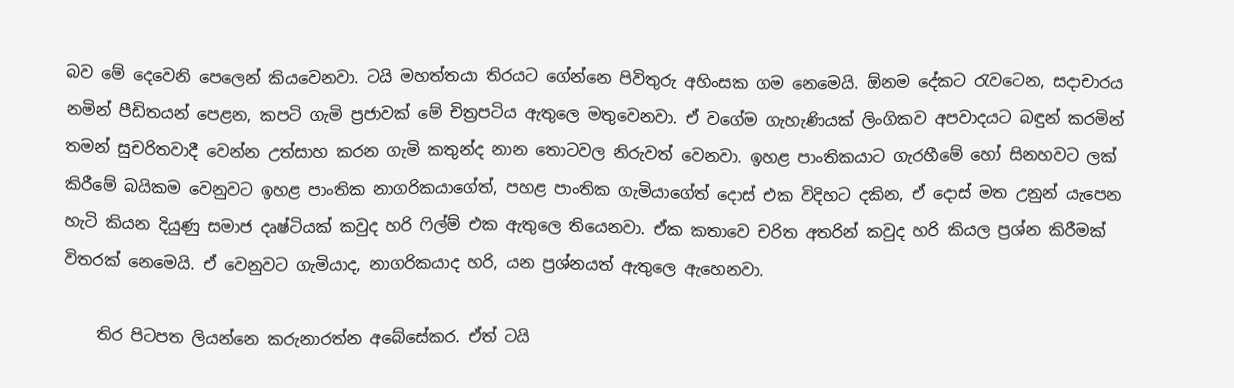බව මේ දෙවෙනි පෙලෙන් කියවෙනවා. ටයි මහත්තයා තිරයට ගේන්නෙ පිවිතුරු අහිංසක ගම නෙමෙයි. ඕනම දේකට රැවටෙන, සදාචාරය නමින් පීඩිතයන් පෙළන, කපටි ගැමි ප්‍රජාවක් මේ චිත්‍රපටිය ඇතුලෙ මතුවෙනවා. ඒ වගේම ගැහැණියක් ලිංගිකව අපවාදයට බඳුන් කරමින් තමන් සුචරිතවාදී වෙන්න උත්සාහ කරන ගැමි කතුන්ද නාන තොටවල නිරුවත් වෙනවා. ඉහළ පාංතිකයාට ගැරහීමේ හෝ සිනහවට ලක් කිරීමේ බයිකම වෙනුවට ඉහළ පාංතික නාගරිකයාගේත්, පහළ පාංතික ගැමියාගේත් දොස් එක විදිහට දකින, ඒ දොස් මත උනුන් යැපෙන හැටි කියන දියුණු සමාජ දෘෂ්ටියක් කවුද හරි ෆිල්ම් එක ඇතුලෙ තියෙනවා. ඒක කතාවෙ චරිත අතරින් කවුද හරි කියල ප්‍රශ්න කිරීමක් විතරක් නෙමෙයි. ඒ වෙනුවට ගැමියාද, නාගරිකයාද හරි, යන ප්‍රශ්නයත් ඇතුලෙ ඇහෙනවා.

    තිර පිටපත ලියන්නෙ කරුනාරත්න අබේසේකර. ඒත් ටයි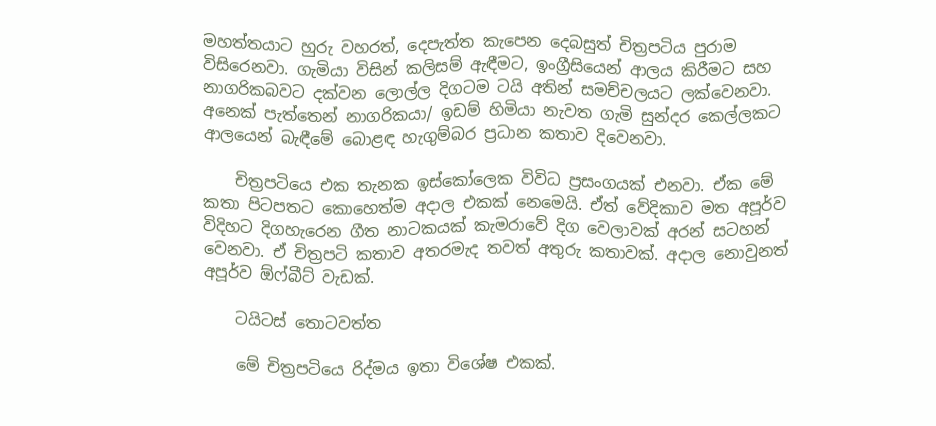මහත්තයාට හුරු වහරත්, දෙපැත්ත කැපෙන දෙබසුත් චිත්‍රපටිය පුරාම විසිරෙනවා. ගැමියා විසින් කලිසම් ඇඳීමට, ඉංග්‍රීසියෙන් ආලය කිරීමට සහ නාගරිකබවට දක්වන ‍ලොල්ල දිගටම ටයි අතින් සමච්චලයට ලක්වෙනවා. අනෙක් පැත්තෙන් නාගරිකයා/ ඉඩම් හිමියා නැවත ගැමි සුන්දර කෙල්ලකට ආලයෙන් බැඳීමේ බොළඳ හැගුම්බර ප්‍රධාන කතාව දිවෙනවා.

    චිත්‍රපටියෙ එක තැනක ඉස්කෝලෙක විවිධ ප්‍රසංගයක් එනවා. ඒක මේ කතා පිටපතට කොහෙත්ම අදාල එකක් නෙමෙයි. ඒත් වේදිකාව මත අපූර්ව විදිහට දිගහැරෙන ගීත නාටකයක් කැමරාවේ දිග වෙලාවක් අරන් සටහන් වෙනවා. ඒ චිත්‍රපටි කතාව අතරමැද තවත් අතුරු කතාවක්. අදාල නොවුනත් අපූර්ව ඕෆ්බීට් වැඩක්.

    ටයිටස් තොටවත්ත

    මේ චිත්‍රපටියෙ රිද්මය ඉතා විශේෂ එකක්.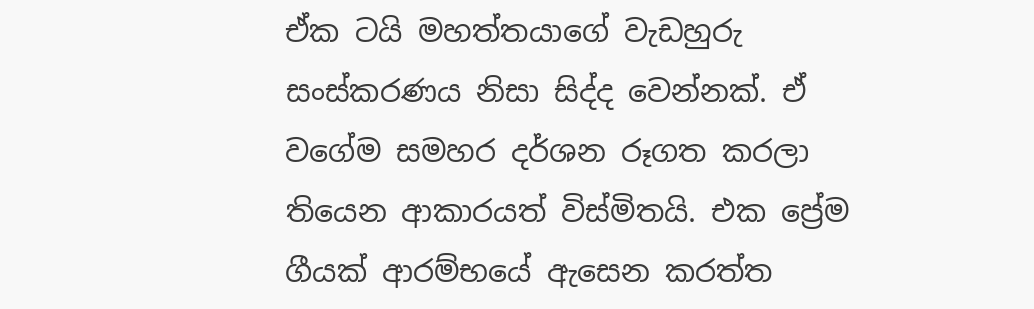ඒක ටයි මහත්තයාගේ වැඩහුරු සංස්කරණය නිසා සිද්ද වෙන්නක්. ඒ වගේම සමහර දර්ශන රූගත කරලා තියෙන ආකාරයත් විස්මිතයි. එක ප්‍රේම ගීයක් ආරම්භයේ ඇසෙන කරත්ත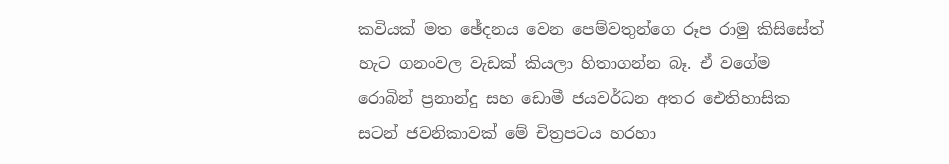කවියක් මත ඡේදනය වෙන පෙම්වතුන්ගෙ රූප රාමු කිසිසේත් හැට ගනංවල වැඩක් කියලා හිතාගන්න බෑ. ඒ වගේම රොබින් ප්‍රනාන්දු සහ ‍ඩොමී ජයවර්ධන අතර ඓතිහාසික සටන් ජවනිකාවක් මේ චිත්‍රපටය හරහා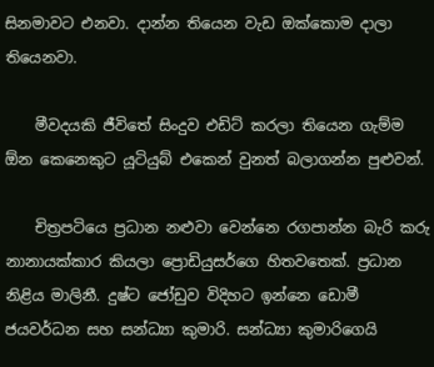සිනමාවට එනවා. දාන්න තියෙන වැඩ ඔක්කොම දාලා තියෙනවා.

    මීවදයකි ජීවිතේ සිංදුව එඩිට් කරලා තියෙන ගැම්ම ඕන කෙනෙකුට යූටියුබ් එකෙන් වුනත් බලාගන්න පුළුවන්.

    චිත්‍රපටියෙ ප්‍රධාන නළුවා වෙන්නෙ රගපාන්න බැරි කරු නානායක්කාර කියලා ප්‍රොඩියුසර්ගෙ හි‍තවතෙක්. ප්‍රධාන නිළිය මාලිනී. දුෂ්ට ජෝඩුව විදිහට ඉන්නෙ ඩොමී ජයවර්ධන සහ සන්ධ්‍යා කුමාරි. සන්ධ්‍යා කුමාරිගෙයි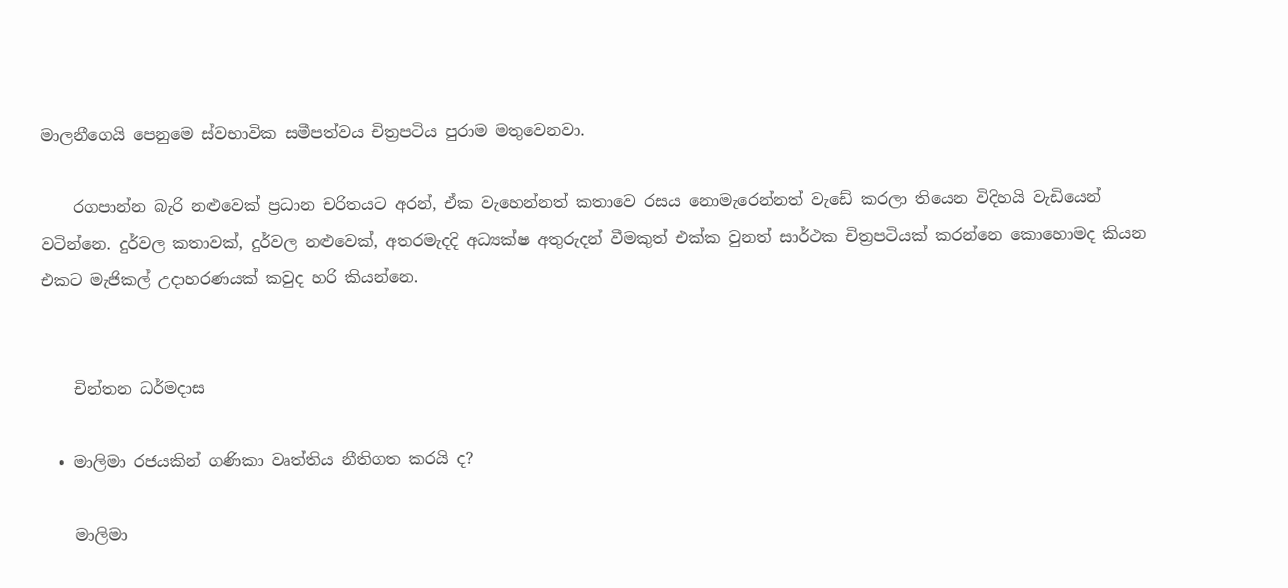මාලනීගෙයි පෙනුමෙ ස්වභාවික සමීපත්වය චිත්‍රපටිය පුරාම මතුවෙනවා.

    රගපාන්න බැරි නළුවෙක් ප්‍රධාන චරිතයට අරන්, ඒක වැහෙන්නත් කතාවෙ රසය නොමැරෙන්නත් වැඩේ කරලා තියෙන විදිහයි වැඩියෙන් වටින්නෙ. දුර්වල කතාවක්, දුර්වල නළුවෙක්, අතරමැදදි අධ්‍යක්ෂ අතුරුදන් වීමකුත් එක්ක වුනත් සාර්ථක චිත්‍රපටියක් කරන්නෙ කොහොමද කියන එකට මැජිකල් උදාහරණයක් කවුද හරි කියන්නෙ.


    චින්තන ධර්මදාස

  • මාලිමා රජයකින් ගණිකා වෘත්තිය නීතිගත කරයි ද?

    මාලිමා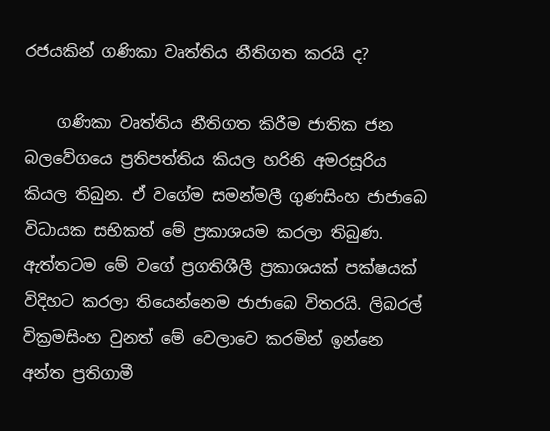රජයකින් ගණිකා වෘත්තිය නීතිගත කරයි ද?

    ගණිකා වෘත්තිය නීතිගත කිරීම ජාතික ජන බලවේගයෙ ප්‍රතිපත්තිය කියල හරිනි අමරසූරිය කියල තිබුන. ඒ වගේම සමන්මලී ගුණසිංහ ජාජාබෙ විධායක සභිකත් මේ ප්‍රකාශයම කරලා තිබුණ. ඇත්තටම මේ වගේ ප්‍රගතිශීලී ප්‍රකාශයක් පක්ෂයක් විදිහට කරලා තියෙන්නෙම ජාජාබෙ විතරයි. ලිබරල් වික්‍රමසිංහ වුනත් මේ වෙලාවෙ කරමින් ඉන්නෙ අන්ත ප්‍රතිගාමී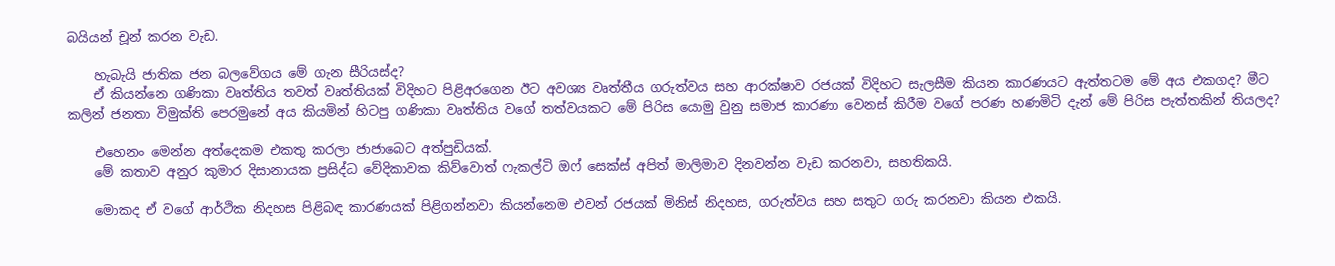බයියන් චූන් කරන වැඩ.

    හැබැයි ජාතික ජන බලවේගය මේ ගැන සීරියස්ද?
    ඒ කියන්නෙ ගණිකා වෘත්තිය තවත් වෘත්තියක් විදිහට පිළිඅරගෙන ඊට අවශ්‍ය වෘත්තීය ගරුත්වය සහ ආරක්ෂාව රජයක් විදිහට සැලසීම කියන කාරණයට ඇත්තටම මේ අය එකගද? මීට කලින් ජනතා විමුක්ති පෙරමුනේ අය කියමින් හිටපු ගණිකා වෘත්තිය වගේ තත්වයකට මේ පිරිස යොමු වුනු සමාජ කාරණා වෙනස් කිරීම වගේ පරණ හණමිටි දැන් මේ පිරිස පැත්තකින් තියලද?

    එහෙනං මෙන්න අත්දෙකම එකතු කරලා ජාජාබෙට අත්පුඩියක්.
    මේ කතාව අනුර කුමාර දිසානායක ප්‍රසිද්ධ වේදිකාවක කිව්වොත් ෆැකල්ටි ඔෆ් ‍සෙක්ස් අපිත් මාලිමාව දිනවන්න වැඩ කරනවා, සහතිකයි.

    මොකද ඒ වගේ ආර්ථික නිදහස පිළිබඳ කාරණයක් පිළිගන්නවා කියන්නෙම එවන් රජයක් මිනිස් නිදහස, ගරුත්වය සහ සතුට ගරු කරනවා කියන එකයි.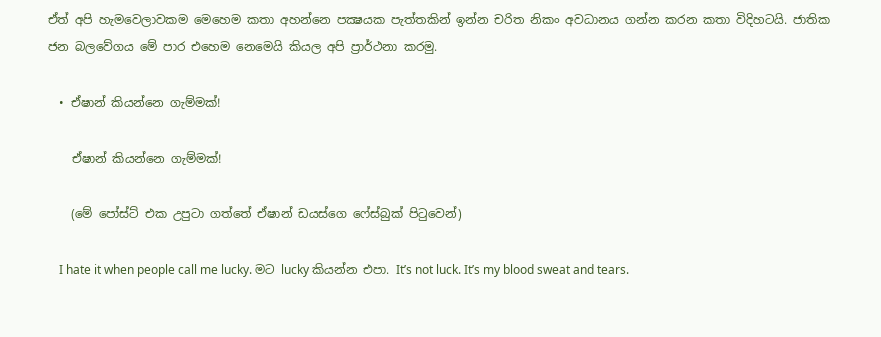ඒත් අපි හැමවෙලාවකම මෙහෙම කතා අහන්නෙ පක්‍ෂයක පැත්තකින් ඉන්න චරිත නිකං අවධානය ගන්න කරන කතා විදිහටයි. ජාතික ජන ‍බලවේගය මේ පාර එහෙම නෙමෙයි කියල අපි ප්‍රාර්ථනා කරමු.

  • ඒෂාන් කියන්නෙ ගැම්මක්!

    ඒෂාන් කියන්නෙ ගැම්මක්!

    (මේ පෝස්ට් එක උපුටා ගත්තේ ඒෂාන් ඩයස්ගෙ ෆේස්බුක් පිටුවෙන්)

    I hate it when people call me lucky. මට lucky කියන්න එපා. It’s not luck. It’s my blood sweat and tears.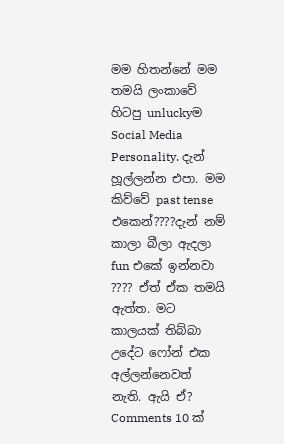මම හිතන්නේ මම තමයි ලංකාවේ හිටපු unluckyම Social Media Personality. දැන් හූල්ලන්න එපා. මම කිව්වේ past tense එකෙන්????දැන් නම් කාලා බීලා ඇදලා fun එකේ ඉන්නවා ???? ඒත් ඒක තමයි ඇත්ත. මට කාලයක් තිබ්බා උදේට ෆෝන් එක අල්ලන්නෙවත් නැති. ඇයි ඒ? Comments 10 ක්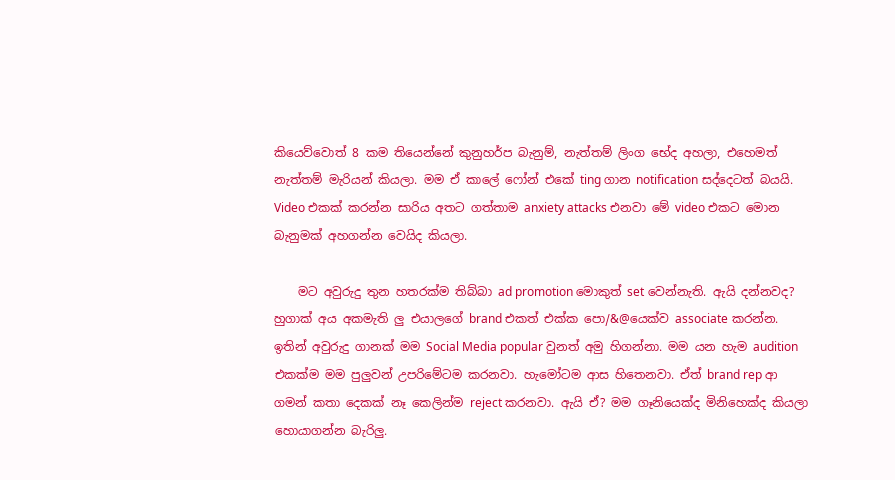කියෙව්වොත් 8 කම තියෙන්නේ කුනුහර්ප බැනුම්, නැත්තම් ලිංග භේද අහලා, එහෙමත් නැත්තම් මැරියන් කියලා. මම ඒ කාලේ ෆෝන් එකේ ting ගාන notification සද්දෙටත් බයයි. Video එකක් කරන්න සාරිය අතට ගත්තාම anxiety attacks එනවා මේ video එකට මොන බැනුමක් අහගන්න වෙයිද කියලා.

    මට අවුරුදු තුන හතරක්ම තිබ්බා ad promotion මොකුත් set වෙන්නැති. ඇයි දන්නවද? හුගාක් අය අකමැති ලු එයාලගේ brand එකත් එක්ක පො/&@යෙක්ව associate කරන්න. ඉතින් අවුරුදු ගානක් මම Social Media popular වුනත් අමු හිගන්නා. මම යන හැම audition එකක්ම මම පුලුවන් උපරිමේටම කරනවා. හැමෝටම ආස හිතෙනවා. ඒත් brand rep ආ ගමන් කතා දෙකක් නෑ කෙලින්ම reject කරනවා. ඇයි ඒ? මම ගෑනියෙක්ද මිනිහෙක්ද කියලා හොයාගන්න බැරිලු.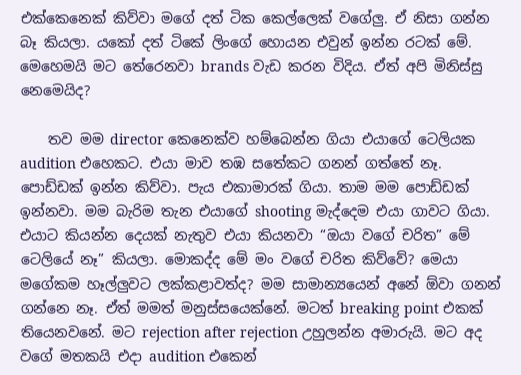එක්කෙනෙක් කිව්වා මගේ දත් ටික කෙල්ලෙක් වගේලු. ඒ නිසා ගන්න බෑ කියලා. යකෝ දත් ටිකේ ලිංගේ හොයන එවුන් ඉන්න රටක් මේ. මෙහෙමයි මට තේරෙනවා brands වැඩ කරන විදිය. ඒත් අපි මිනිස්සු නෙමෙයිද?

    තව මම director කෙනෙක්ව හම්බෙන්න ගියා එයාගේ ටෙලියක audition එහෙකට. එයා මාව තඹ සතේකට ගනන් ගත්තේ නෑ. පොඩ්ඩක් ඉන්න කිව්වා. පැය එකාමාරක් ගියා. තාම මම පොඩ්ඩක් ඉන්නවා. මම බැරිම තැන එයාගේ shooting මැද්දෙම එයා ගාවට ගියා. එයාට කියන්න දෙයක් නැතුව එයා කියනවා “ඔයා වගේ චරිත” මේ ටෙලියේ නෑ” කියලා. මොකද්ද මේ මං වගේ චරිත කිව්වේ? මෙයා මගේකම හෑල්ලුවට ලක්කළාවත්ද? මම සාමාන්‍යයෙන් අනේ ඕවා ගනන් ගන්නෙ නෑ. ඒත් මමත් මනුස්සයෙක්නේ. මටත් breaking point එකක් තියෙනවනේ. මට rejection after rejection උහුලන්න අමාරුයි. මට අද වගේ මතකයි එදා audition එකෙන්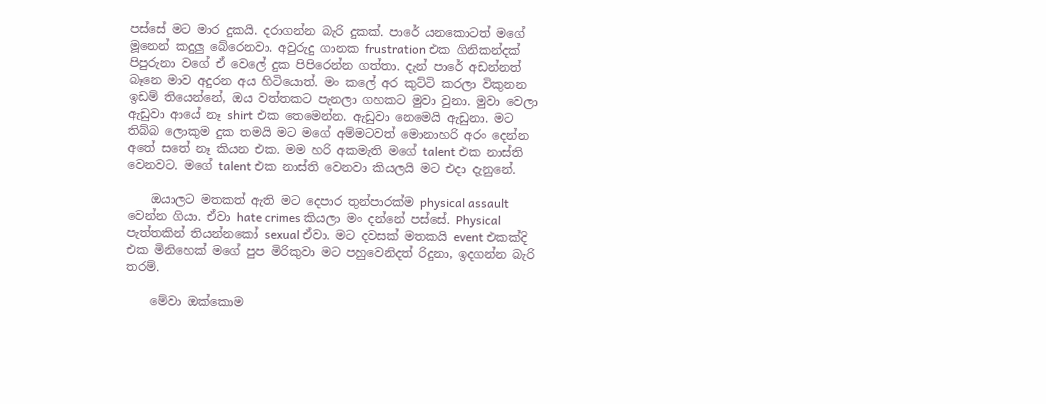පස්සේ මට මාර දුකයි. දරාගන්න බැරි දුකක්. පාරේ යනකොටත් මගේ මූනෙන් කදුලු බේරෙනවා. අවුරුදු ගානක frustration එක ගිනිකන්දක් පිපුරුනා වගේ ඒ වෙලේ දුක පිපිරෙන්න ගත්තා. දැන් පාරේ අඩන්නත් බෑනෙ මාව අදුරන අය හිටියොත්. මං කලේ අර කුට්ටි කරලා විකුනන ඉඩම් තියෙන්නේ, ඔය වත්තකට පැනලා ගහකට මුවා වුනා. මුවා වෙලා ඇඩුවා ආයේ නෑ shirt එක තෙමෙන්න. ඇඩුවා නෙමෙයි ඇඩුනා. මට තිබ්බ ලොකුම දුක තමයි මට මගේ අම්මටවත් මොනාහරි අරං දෙන්න අතේ සතේ නෑ කියන එක. මම හරි අකමැති මගේ talent එක නාස්ති වෙනවට. මගේ talent එක නාස්ති වෙනවා කියලයි මට එදා දැනුනේ.

    ඔයාලට මතකත් ඇති මට දෙපාර තුන්පාරක්ම physical assault වෙන්න ගියා. ඒවා hate crimes කියලා මං දන්නේ පස්සේ. Physical පැත්තකින් තියන්නකෝ sexual ඒවා. මට දවසක් මතකයි event එකක්දි එක මිනිහෙක් මගේ පුප මිරිකුවා මට පහුවෙනිදත් රිදුනා, ඉදගන්න බැරි තරම්.

    මේවා ඔක්කොම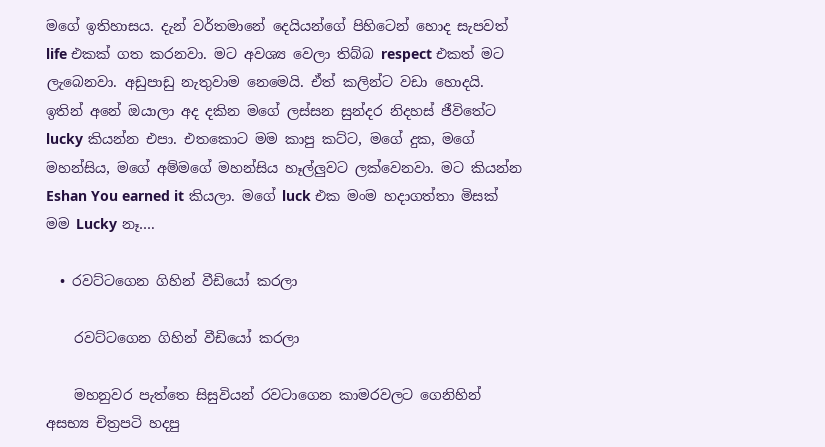මගේ ඉතිහාසය. දැන් වර්තමානේ දෙයියන්ගේ පිහිටෙන් හොද සැපවත් life එකක් ගත කරනවා. මට අවශ්‍ය වෙලා තිබ්බ respect එකත් මට ලැබෙනවා. අඩුපාඩු නැතුවාම නෙමෙයි. ඒත් කලින්ට වඩා හොදයි. ඉතින් අනේ ඔයාලා අද දකින මගේ ලස්සන සුන්දර නිදහස් ජීවිතේට lucky කියන්න එපා. එතකොට මම කාපු කට්ට, මගේ දුක, මගේ මහන්සිය, මගේ අම්මගේ මහන්සිය හෑල්ලුවට ලක්වෙනවා. මට කියන්න Eshan You earned it කියලා. මගේ luck එක මංම හදාගත්තා මිසක් මම Lucky නෑ….

  • රවට්ටගෙන ගිහින් වීඩියෝ කරලා

    රවට්ටගෙන ගිහින් වීඩියෝ කරලා

    මහනුවර පැත්තෙ සිසුවියන් රවටාගෙන කාමරවලට ගෙනිහින් අසභ්‍ය චිත්‍රපටි හදපු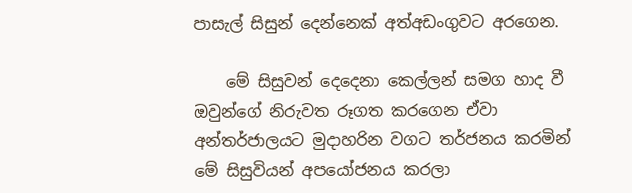පාසැල් සිසුන් දෙන්නෙක් අත්අඩංගුවට අරගෙන.

    මේ සිසුවන් දෙදෙනා කෙල්ලන් සමග හාද වී ඔවුන්ගේ නිරුවත රූගත කරගෙන ඒවා අන්තර්ජාලයට මුදාහරින වගට තර්ජනය කරමින් මේ සිසුවියන් අපයෝජනය කරලා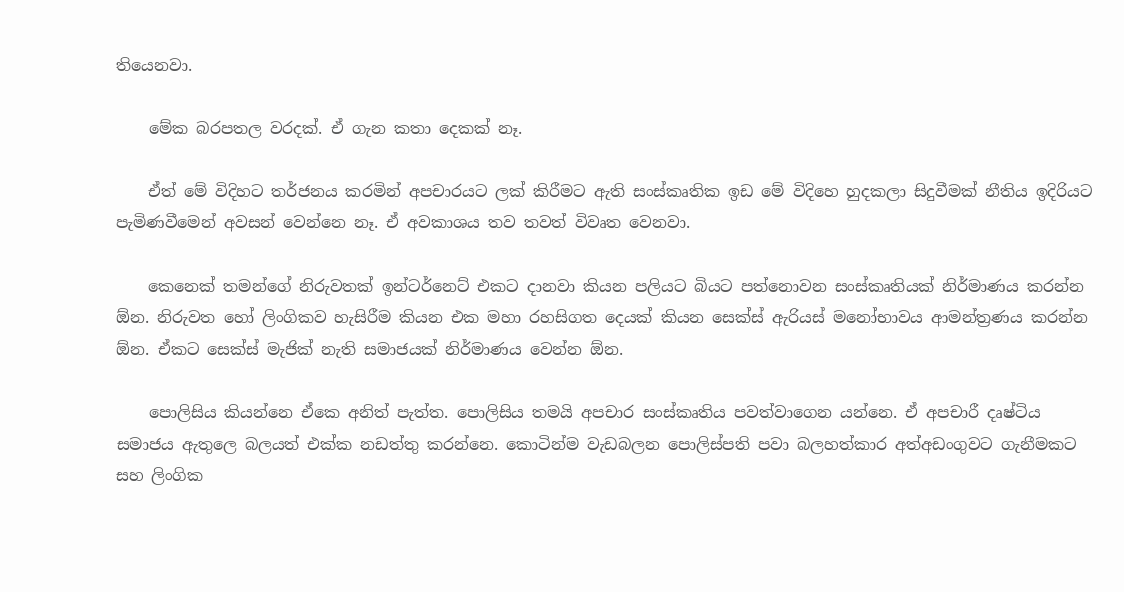තියෙනවා.

    මේක බරපතල වරදක්. ඒ ගැන කතා දෙකක් නෑ.

    ඒත් මේ විදිහට තර්ජනය කරමින් අපචාරයට ලක් කිරීමට ඇති සංස්කෘතික ඉඩ මේ විදිහෙ හුදකලා සිදුවීමක් නීතිය ඉදිරියට පැමිණවීමෙන් අවසන් වෙන්නෙ නෑ. ඒ අවකාශය තව තවත් විවෘත වෙනවා.

    කෙනෙක් තමන්ගේ නිරුවතක් ඉන්ටර්නෙට් එකට දානවා කියන පලියට බියට පත්නොවන සංස්කෘතියක් නිර්මාණය කරන්න ඕන. නිරුවත හෝ ලිංගිකව හැසිරීම කියන එක මහා රහසිගත දෙයක් කියන සෙක්ස් ඇරියස් මනෝභාවය ආමන්ත්‍රණය කරන්න ඕන. ඒකට සෙක්ස් මැජික් නැති සමාජයක් නිර්මාණය වෙන්න ඕන.

    පොලිසිය කියන්නෙ ඒකෙ අනිත් පැත්ත. පොලිසිය තමයි අපචාර සංස්කෘතිය පවත්වාගෙන යන්නෙ. ඒ අපචාරී දෘෂ්ටිය සමාජය ඇතුලෙ බලයත් එක්ක නඩත්තු කරන්නෙ. කොටින්ම වැඩබලන පොලිස්පති පවා බලහත්කාර අත්අඩංගුවට ගැනීමකට සහ ලිංගික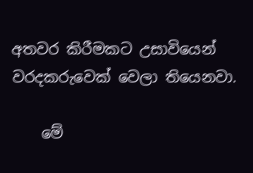අතවර කිරීමකට උසාවියෙන් වරදකරුවෙක් වෙලා තියෙනවා.

    මේ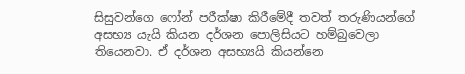සිසුවන්ගෙ ෆෝන් පරීක්ෂා කිරීමේදී තවත් තරුණියන්ගේ අසභ්‍ය යැයි කියන දර්ශන පොලිසියට හම්බුවෙලා තියෙනවා. ඒ දර්ශන අසභ්‍යයි කියන්නෙ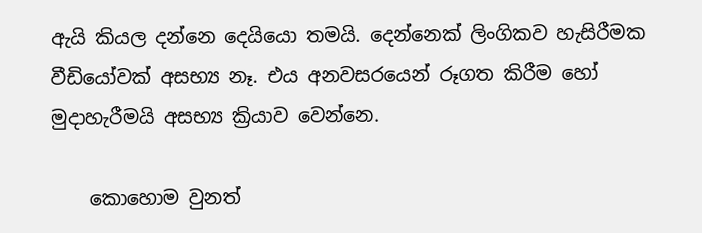ඇයි කියල දන්නෙ දෙයියො තමයි. දෙන්නෙක් ලිංගිකව හැසිරීමක වීඩියෝවක් අසභ්‍ය නෑ. එය අනවසරයෙන් රූගත කිරීම හෝ මුදාහැරීමයි අසභ්‍ය ක්‍රියාව වෙන්නෙ.

    කොහොම වුනත්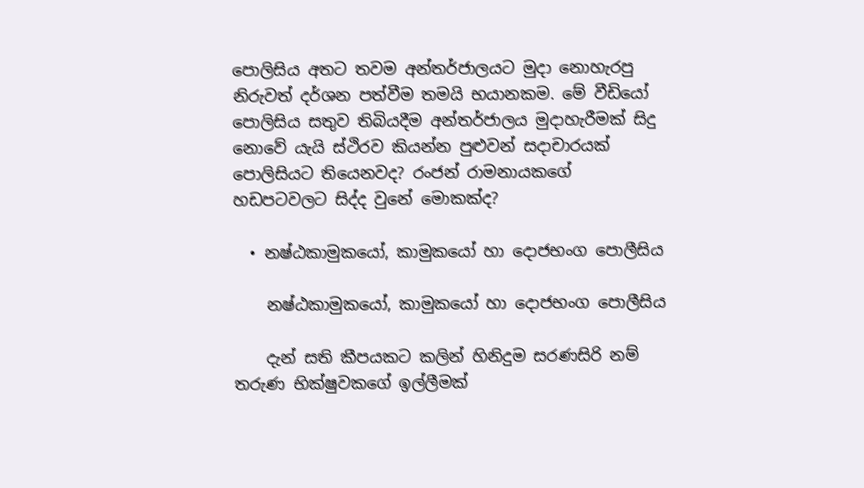පොලිසිය අතට තවම අන්තර්ජාලයට මුදා නොහැරපු නිරුවත් දර්ශන පත්වීම තමයි භයානකම. මේ වීඩියෝ පොලිසිය සතුව තිබියදීම අන්තර්ජාලය මුදාහැරීමක් සිදු නොවේ යැයි ස්ථිරව කියන්න පුළුවන් සදාචාරයක් පොලිසියට තියෙනවද? රංජන් රාමනායකගේ හඩපටවලට සිද්ද වුනේ මොකක්ද?

  • නෂ්ඨකාමුකයෝ, කාමුකයෝ හා දොජභංග පොලීසිය

    නෂ්ඨකාමුකයෝ, කාමුකයෝ හා දොජභංග පොලීසිය

    දැන් සති කීපයකට කලින් හිනිදුම සරණසිරි නම් තරුණ භික්ෂුවකගේ ඉල්ලීමක්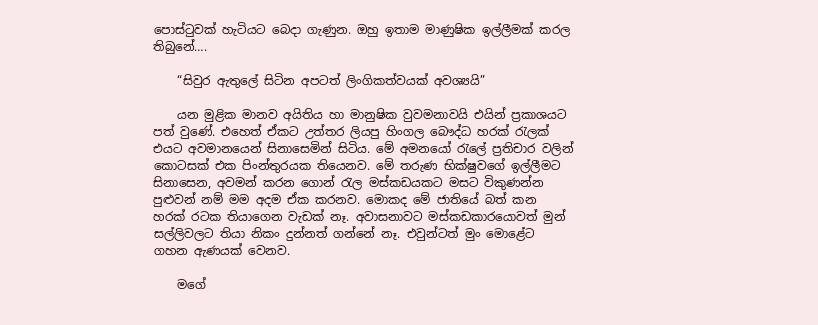පොස්ටුවක් හැටියට බෙදා ගැණුන. ඔහු ඉතාම මාණුෂික ඉල්ලීමක් කරල තිබුනේ….

    “සිවුර ඇතුලේ සිටින අපටත් ලිංගිකත්වයක් අවශ්‍යයි”

    යන මුළික මානව අයිතිය හා මානුෂික වුවමනාවයි එයින් ප්‍රකාශයට පත් වුණේ. එහෙත් ඒකට උත්තර ලියපු හිංගල බෞද්ධ හරක් රැලක් එයට අවමානයෙන් සිනාසෙමින් සිටිය. මේ අමනයෝ රැලේ ප්‍රතිචාර වලින් කොටසක් එක පිංන්තුරයක තියෙනව. මේ තරුණ භික්ෂුවගේ ඉල්ලීමට සිනාසෙන, අවමන් කරන ගොන් රැල මස්කඩයකට මසට විකුණන්න පුළුවන් නම් මම අදම ඒක කරනව. මොකද මේ ජාතියේ බත් කන හරක් රටක තියාගෙන වැඩක් නෑ. අවාසනාවට මස්කඩකාරයොවත් මුන් සල්ලිවලට තියා නිකං දුන්නත් ගන්නේ නෑ. එවුන්ටත් මුං මොළේට ගහන ඇණයක් වෙනව.

    මගේ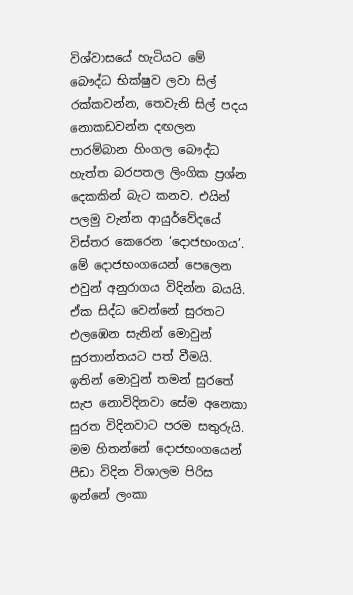විශ්වාසයේ හැටියට මේ බෞද්ධ භික්ෂුව ලවා සිල් රක්කවන්න, තෙවැනි සිල් පදය නොකඩවන්න දඟලන පාරම්බාන හිංගල බෞද්ධ හැත්ත බරපතල ලිංගික ප්‍රශ්න දෙකකින් බැට කනව. එයින් පලමු වැන්න ආයුර්වේදයේ විස්තර කෙරෙන ‘දොජභංගය’. මේ දොජභංගයෙන් පෙලෙන එවුන් අනුරාගය විදින්න බයයි. ඒක සිද්ධ වෙන්නේ සුරතට එලඹෙන සැනින් මොවුන් සුරතාන්තයට පත් වීමයි. ඉතින් මොවුන් තමන් සුරතේ සැප නොවිදිනවා සේම අනෙකා සුරත විදිනවාට පරම සතුරුයි. මම හිතන්නේ දොජභංගයෙන් පීඩා විදින විශාලම පිරිස ඉන්නේ ලංකා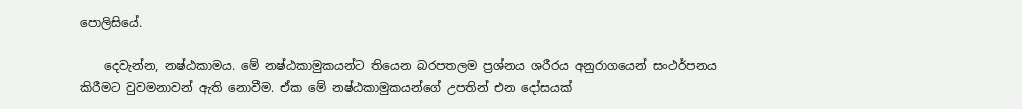පොලිසියේ.

    දෙවැන්න, නෂ්ඨකාමය. මේ නෂ්ඨකාමුකයන්ට තියෙන බරපතලම ප්‍රශ්නය ශරීරය අනුරාගයෙන් සංථර්පනය කිරීමට වුවමනාවන් ඇති නොවීම. ඒක මේ නෂ්ඨකාමුකයන්ගේ උපතින් එන දෝසයක්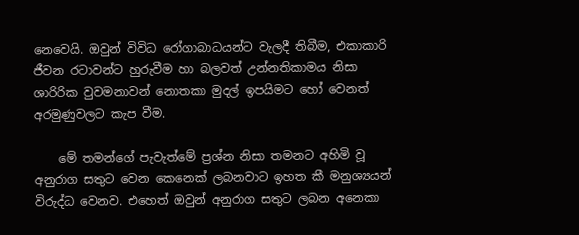නෙවෙයි. ඔවුන් විවිධ රෝගාබාධයන්ට වැලදී තිබීම, එකාකාරි ජීවන රටාවන්ට හුරුවීම හා බලවත් උන්නතිකාමය නිසා ශාරිරික වුවමනාවන් නොතකා මුදල් ඉපයිමට හෝ වෙනත් අරමුණුවලට කැප වීම.

    මේ තමන්ගේ පැවැත්මේ ප්‍රශ්න නිසා තමනට අහිමි වූ අනුරාග සතුට වෙන කෙනෙක් ලබනවාට ඉහත කී මනුශ්‍යයන් විරුද්ධ වෙනව. එහෙත් ඔවුන් අනුරාග සතුට ලබන අනෙකා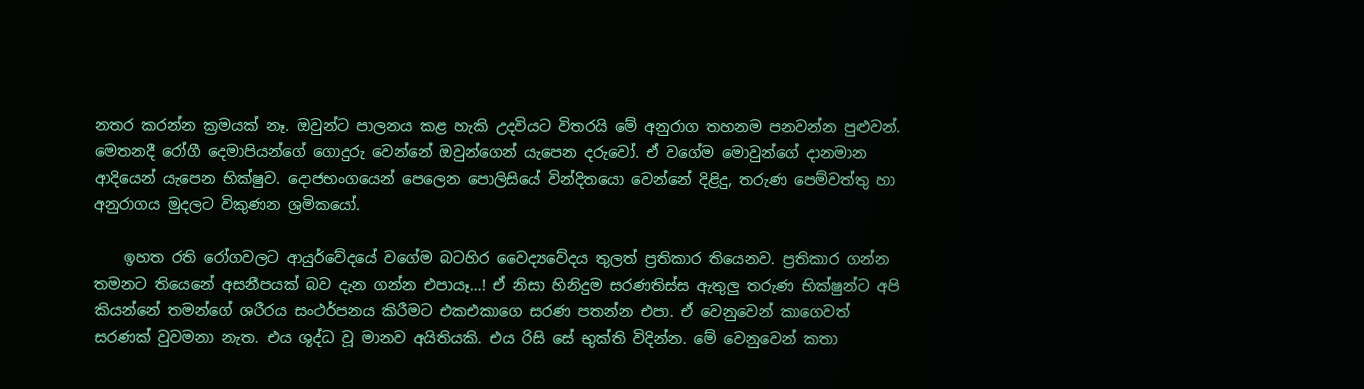නතර කරන්න ක්‍රමයක් නෑ. ඔවුන්ට පාලනය කළ හැකි උදවියට විතරයි මේ අනුරාග තහනම පනවන්න පුළුවන්. මෙතනදී රෝගී දෙමාපියන්ගේ ගොදුරු වෙන්නේ ඔවුන්ගෙන් යැපෙන දරුවෝ. ඒ වගේම මොවුන්ගේ දානමාන ආදියෙන් යැපෙන භික්ෂුව. දොජභංගයෙන් පෙලෙන පොලිසියේ වින්දිතයො වෙන්නේ දිළිදු, තරුණ පෙම්වත්තු හා අනුරාගය මුදලට විකුණන ශ්‍රමිකයෝ.

    ඉහත රති රෝගවලට ආයුර්වේදයේ වගේම බටහිර වෛද්‍යවේදය තුලත් ප්‍රතිකාර තියෙනව. ප්‍රතිකාර ගන්න තමනට තියෙනේ අසනීපයක් බව දැන ගන්න එපායෑ…! ඒ නිසා හිනිදුම සරණතිස්ස ඇතුලු තරුණ භික්ෂුන්ට අපි කියන්නේ තමන්ගේ ශරීරය සංථර්පනය කිරීමට එකඑකාගෙ සරණ පතන්න එපා. ඒ වෙනුවෙන් කාගෙවත් සරණක් වුවමනා නැත. එය ශුද්ධ වූ මානව අයිතියකි. එය රිසි සේ භුක්ති විදින්න. මේ වෙනුවෙන් කතා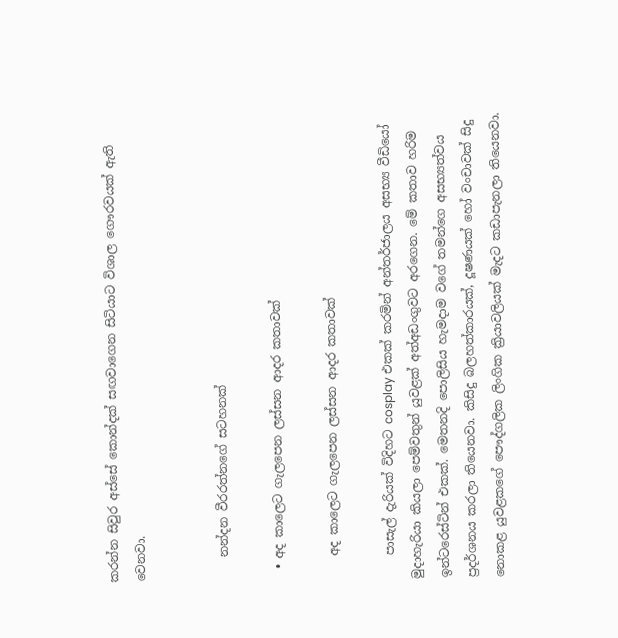කරන්න සිවුර අස්සේ කොන්දක් සඟවාගෙන සිටියාට විශාල ගෞරවයක් ඇති වෙනවා.


    නන්දන වීරරත්නගේ සටහනක්

  • අද කාලෙට ගැලපෙන ලස්සන ආදර කතාවක්

    අද කාලෙට ගැලපෙන ලස්සන ආදර කතාවක්

    පාසැල් දැරියක් විදිහට cosplay එකක් කරමින් අන්තර්ජාලය අසභ්‍ය වීඩියෝ මුදාහැරියා කියලා පෙම්වතුන් යුවළක් අත්අඩංගුවට අරගෙන. මේ කතාව හරිම ඉන්ටරෙස්ටින් එකක්. මෙතනදි පොලිසිය හැමදාම වගේ තමන්ගෙ අසභ්‍යත්වය ප්‍රදර්ශනය කරලා තියෙනවා. කිසිදු බලහත්කාරයක්, දූෂණයක් හෝ වංචාවක් සිදු නොකළ යුවළකගේ පෞද්ගලික ලිංගික ක්‍රියාවලියක් මැදට කඩාපැනලා තියෙනවා.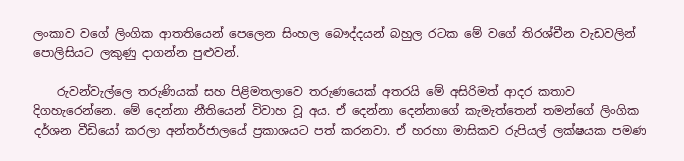ලංකාව වගේ ලිංගික ආතතියෙන් පෙලෙන සිංහල බෞද්දයන් බහුල රටක මේ වගේ තිරශ්චීන වැඩවලින් පොලිසියට ලකුණු දාගන්න පුළුවන්.

    රුවන්වැල්ලෙ තරුණියක් සහ පිළිමතලාවෙ තරුණයෙක් අතරයි මේ අසිරිමත් ආදර කතාව දිගහැරෙන්නෙ. මේ දෙන්නා නීතියෙන් විවාහ වූ අය. ඒ දෙන්නා දෙන්නාගේ කැමැත්තෙන් තමන්ගේ ලිංගික දර්ශන වීඩියෝ කරලා අන්තර්ජාලයේ ප්‍රකාශයට පත් කරනවා. ඒ හරහා මාසිකව රුපියල් ලක්ෂයක පමණ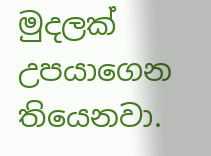මුදලක් උපයාගෙන තියෙනවා.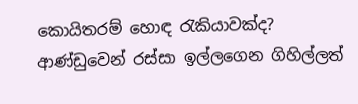කොයිතරම් හොඳ රැකියාවක්ද? ආණ්ඩුවෙන් රස්සා ඉල්ලගෙන ගිහිල්ලත්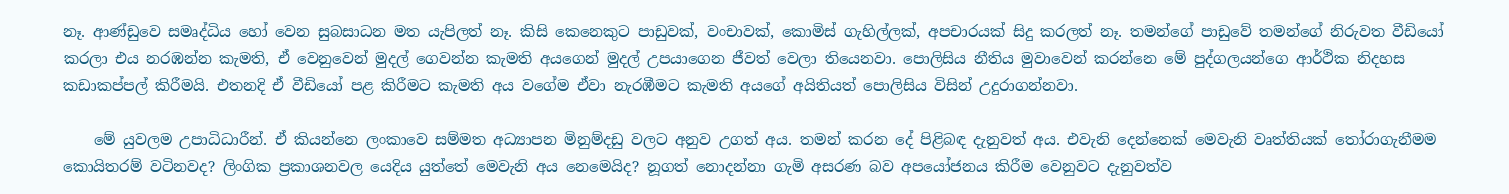නෑ. ආණ්ඩුවෙ සමෘද්ධිය හෝ වෙන සුබසාධන මත යැපිලත් නෑ. කිසි කෙනෙකුට පාඩුවක්, වංචාවක්, කොමිස් ගැහිල්ලක්, අපචාරයක් සිදු කරලත් නෑ. තමන්ගේ පාඩුවේ තමන්ගේ නිරුවත වීඩියෝ කරලා එය නරඹන්න කැමති, ඒ වෙනුවෙන් මුදල් ගෙවන්න කැමති අයගෙන් මුදල් උපයාගෙන ජීවත් වෙලා තියෙනවා. පොලිසිය නීතිය මුවාවෙන් කරන්නෙ මේ පුද්ගලයන්ගෙ ආර්ථික නිදහස කඩාකප්පල් කිරීමයි. එතනදි ඒ වීඩියෝ පළ කිරීමට කැමති අය වගේම ඒවා නැරඹීමට කැමති අයගේ අයිතියත් පොලිසිය විසින් උදුරාගන්නවා.

    මේ යුවලම උපාධිධාරීන්. ඒ කියන්නෙ ලංකාවෙ සම්මත අධ්‍යාපන මිනුම්දඩු වලට අනුව උගත් අය. තමන් කරන දේ පිළිබඳ දැනුවත් අය. එවැනි දෙන්නෙක් මෙවැනි වෘත්තියක් තෝරාගැනීමම කොයිතරම් වටිනවද? ලිංගික ප්‍රකාශනවල යෙදිය යුත්තේ මෙවැනි අය නෙමෙයිද? නූගත් නොදන්නා ගැමි අසරණ බව අපයෝජනය කිරීම වෙනුවට දැනුවත්ව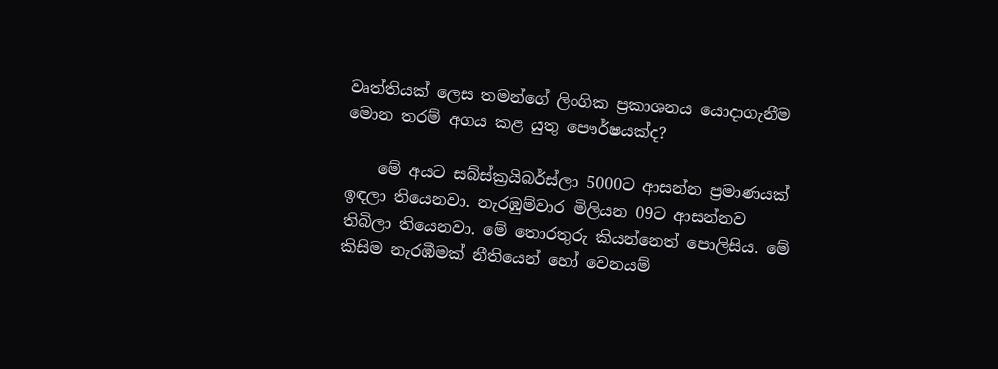වෘත්තියක් ලෙස තමන්ගේ ලිංගික ප්‍රකාශනය යොදාගැනීම මොන තරම් අගය කළ යුතු පෞර්ෂයක්ද?

    මේ අයට සබ්ස්ක්‍රයිබර්ස්ලා 5000ට ආසන්න ප්‍රමාණයක් ඉඳලා තියෙනවා. නැරඹුම්වාර මිලියන 09ට ආසන්නව තිබිලා තියෙනවා. මේ තොරතුරු කියන්නෙත් පොලිසිය. මේ කිසිම නැරඹීමක් නීතියෙන් හෝ වෙනයම්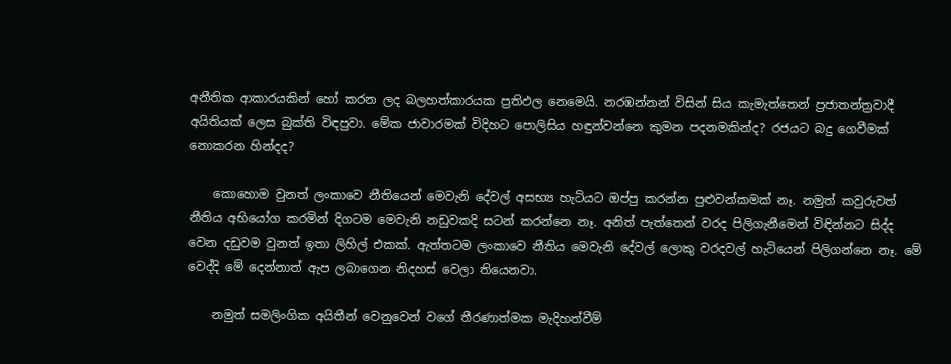අනීතික ආකාරයකින් හෝ කරන ලද බලහත්කාරයක ප්‍රතිඵල නෙමෙයි. නරඹන්නන් විසින් සිය කැමැත්තෙන් ප්‍රජාතන්ත්‍රවාදී අයිතියක් ලෙස බුක්ති විඳපුවා. මේක ජාවාරමක් විදිහට ‍පොලිසිය හඳුන්වන්නෙ කුමන පදනමකින්ද? රජයට බදු ගෙවීමක් නොකරන හින්දද?

    කොහොම වුනත් ලංකාවෙ නීතියෙන් මෙවැනි දේවල් අසභ්‍ය හැටියට ඔප්පු කරන්න පුළුවන්කමක් නෑ. නමුත් කවුරුවත් නීතිය අභියෝග කරමින් දිගටම මෙවැනි නඩුවකදි සටන් කරන්නෙ නෑ. අනිත් පැත්තෙන් වරද පිලිගැනීමෙන් ‍විඳින්නට සිද්ද වෙන දඩුවම වුනත් ඉතා ලිහිල් එකක්. ඇත්තටම ලංකාවෙ නීතිය මෙවැනි දේවල් ලොකු වරදවල් හැටියෙන් පිලිගන්නෙ නෑ. මේ වෙද්දි මේ දෙන්නාත් ඇප ලබාගෙන නිදහස් වෙලා තියෙනවා.

    නමුත් සමලිංගික අයිතීන් වෙනුවෙන් වගේ තීරණාත්මක මැදිහත්වීම්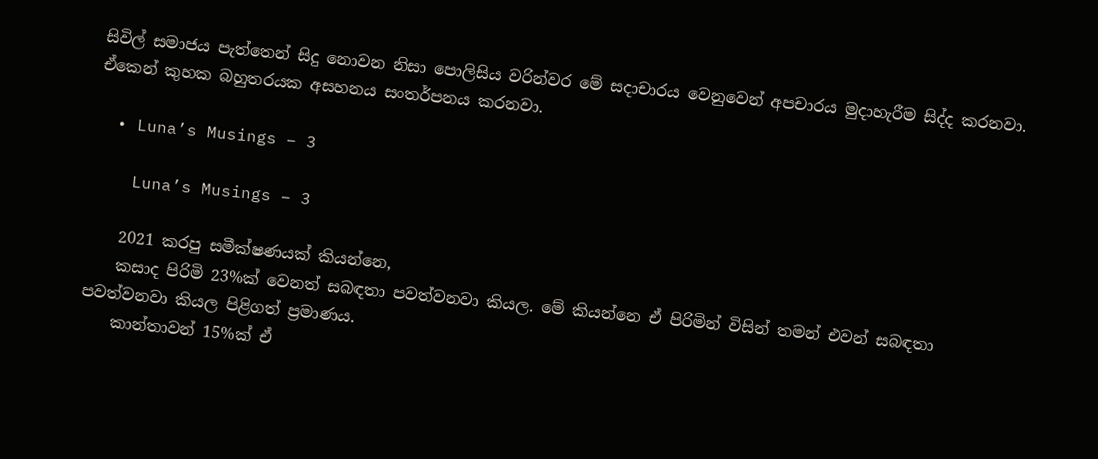සිවිල් සමාජය පැත්තෙන් සිදු නොවන නිසා පොලිසිය වරින්වර මේ සදාචාරය වෙනුවෙන් අපචාරය මුදාහැරීම සිද්ද කරනවා. ඒකෙන් කුහක බහුතරයක අසහනය සංතර්පනය කරනවා.

  • Luna’s Musings – 3

    Luna’s Musings – 3

    2021 කරපු සමීක්ෂණයක් කියන්නෙ,
    කසාද පිරිමි 23%ක් වෙනත් සබඳතා පවත්වනවා කියල. මේ කියන්නෙ ඒ පිරිමින් විසින් තමන් එවන් සබඳතා පවත්වනවා කියල පිළිගත් ප්‍රමාණය.
    කාන්තාවන් 15%ක් ඒ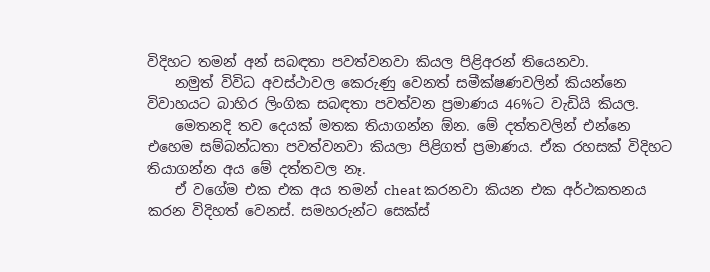විදිහට තමන් අන් සබඳතා පවත්වනවා කියල පිළිඅරන් තියෙනවා.
    නමුත් විවිධ අවස්ථාවල කෙරුණු වෙනත් සමීක්ෂණවලින් කියන්නෙ විවාහයට බාහිර ලිංගික සබඳතා පවත්වන ප්‍රමාණය 46%ට වැඩියි කියල.
    මෙතනදි තව දෙයක් මතක තියාගන්න ඕන. මේ දත්තවලින් එන්නෙ එහෙම සම්බන්ධතා පවත්වනවා කියලා පිළිගත් ප්‍රමාණය. ඒක රහසක් විදිහට තියාගන්න අය මේ දත්තවල නෑ.
    ඒ වගේම එක එක අය තමන් cheat කරනවා කියන එක අර්ථකතනය කරන විදිහත් වෙනස්. සමහරුන්ට සෙක්ස්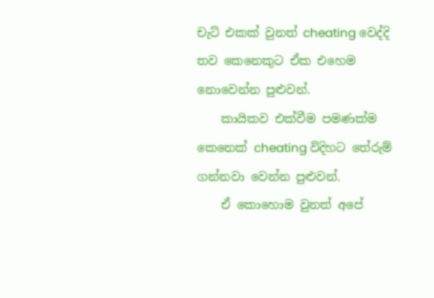චැට් එකක් වුනත් cheating වෙද්දි තව කෙනෙකුට ඒක එහෙම නොවෙන්න පුළුවන්.
    කායිකව එක්වීම පමණක්ම කෙනෙක් cheating විදිහට තේරුම් ගන්නවා වෙන්න පුළුවන්.
    ඒ කොහොම වුනත් අපේ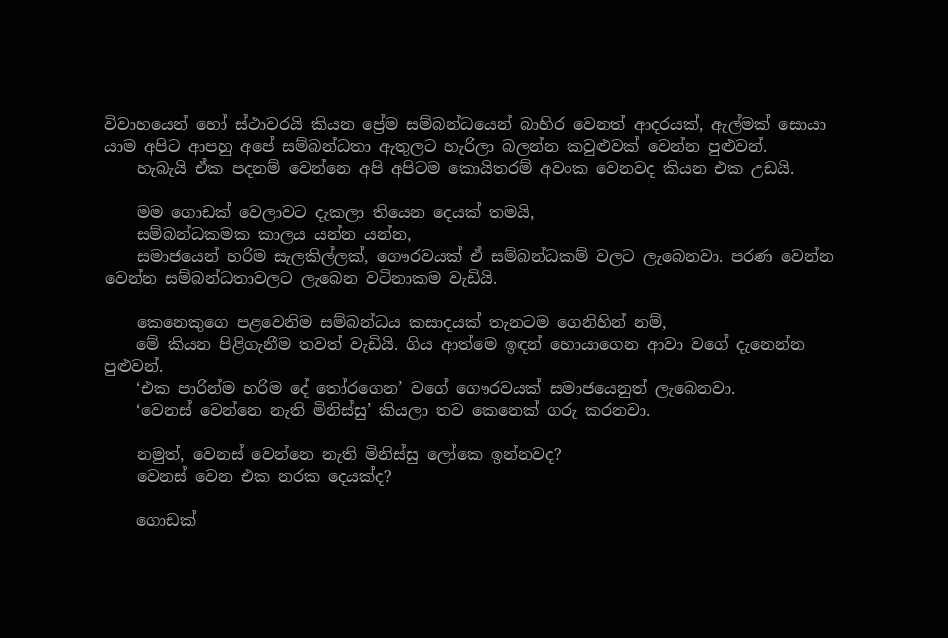විවාහයෙන් හෝ ස්ථාවරයි කියන ප්‍රේම සම්බන්ධයෙන් බාහිර වෙනත් ආදරයක්, ඇල්මක් සොයා යාම අපිට ආපහු අපේ සම්බන්ධතා ඇතුලට හැරිලා බලන්න කවුළුවක් වෙන්න පුළුවන්.
    හැබැයි ඒක පදනම් වෙන්නෙ අපි අපිටම කොයිතරම් අවංක වෙනවද කියන එක උඩයි.

    මම ගොඩක් වෙලාවට දැකලා තියෙන දෙයක් තමයි,
    සම්බන්ධකමක කාලය යන්න යන්න,
    සමාජයෙන් හරිම සැලකිල්ලක්, ගෞරවයක් ඒ සම්බන්ධකම් වලට ලැබෙනවා. පරණ වෙන්න වෙන්න සම්බන්ධතාවලට ලැබෙන වටිනාකම වැඩියි.

    කෙනෙකුගෙ පළවෙනිම සම්බන්ධය කසාදයක් තැනටම ගෙනිහින් නම්,
    මේ කියන පිළිගැනීම තවත් වැඩියි. ගිය ආත්මෙ ඉඳන් හොයාගෙන ආවා වගේ දැනෙන්න පුළුවන්.
    ‘එක පාරින්ම හරිම දේ තෝරගෙන’ වගේ ගෞරවයක් සමාජයෙනුත් ලැබෙනවා.
    ‘වෙනස් වෙන්නෙ නැති මිනිස්සු’ කියලා තව කෙනෙක් ගරු කරනවා.

    නමුත්, වෙනස් වෙන්නෙ නැති මිනිස්සු ලෝකෙ ඉන්නවද?
    වෙනස් වෙන එක නරක දෙයක්ද?

    ගොඩක්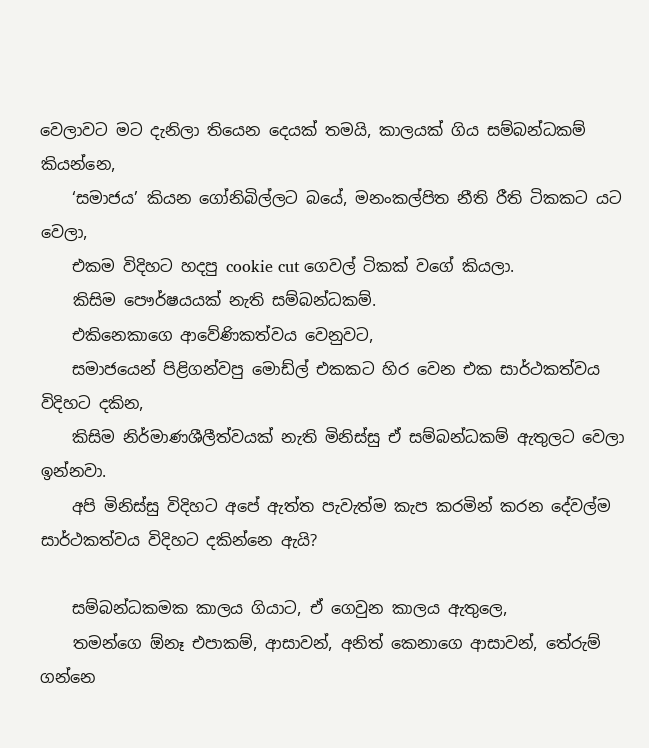වෙලාවට මට දැනිලා තියෙන දෙයක් තමයි, කාලයක් ගිය සම්බන්ධකම් කියන්නෙ,
    ‘සමාජය’ කියන ගෝනිබිල්ලට බයේ, මනංකල්පිත නීති රීති ටිකකට යට වෙලා,
    එකම විදිහට හදපු cookie cut ගෙවල් ටිකක් වගේ කියලා.
    කිසිම පෞර්ෂයයක් නැති සම්බන්ධකම්.
    එකිනෙකාගෙ ආවේණිකත්වය වෙනුවට,
    සමාජයෙන් පිළිගන්වපු මොඩ්ල් එකකට හිර වෙන එක සාර්ථකත්වය විදිහට දකින,
    කිසිම නිර්මාණශීලීත්වයක් නැති මිනිස්සු ඒ සම්බන්ධකම් ඇතුලට වෙලා ඉන්නවා.
    අපි මිනිස්සු විදිහට අපේ ඇත්ත පැවැත්ම කැප කරමින් කරන දේවල්ම සාර්ථකත්වය විදිහට දකින්නෙ ඇයි?

    සම්බන්ධකමක කාලය ගියාට, ඒ ගෙවුන කාලය ඇතුලෙ,
    තමන්ගෙ ඕනෑ එපාකම්, ආසාවන්, අනිත් කෙනාගෙ ආසාවන්, තේරුම් ගන්නෙ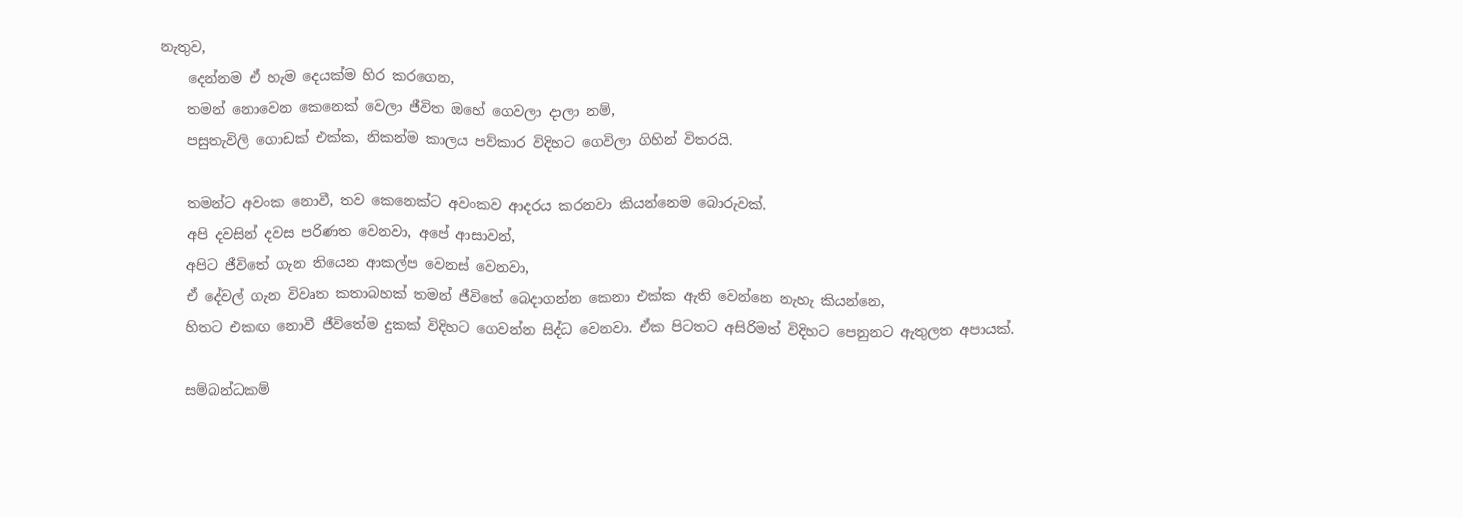නැතුව,
    දෙන්නම ඒ හැම දෙයක්ම හිර කරගෙන,
    තමන් නොවෙන කෙනෙක් වෙලා ජීවිත ඔහේ ගෙවලා දාලා නම්,
    පසුතැවිලි ගොඩක් එක්ක, නිකන්ම කාලය පව්කාර විදිහට ගෙවිලා ගිහින් විතරයි.

    තමන්ට අවංක නොවී, තව කෙනෙක්ට අවංකව ආදරය කරනවා කියන්නෙම බොරුවක්.
    අපි දවසින් දවස පරිණත වෙනවා, අපේ ආසාවන්,
    අපිට ජීවිතේ ගැන තියෙන ආකල්ප වෙනස් වෙනවා,
    ඒ දේවල් ගැන විවෘත කතාබහක් තමන් ජීවිතේ බෙදාගන්න කෙනා එක්ක ඇති වෙන්නෙ නැහැ කියන්නෙ,
    හිතට එකඟ නොවී ජීවිතේම දුකක් විදිහට ගෙවන්න සිද්ධ වෙනවා. ඒක පිටතට අසිරිමත් විදිහට පෙනුනට ඇතුලත අපායක්.

    සම්බන්ධකම්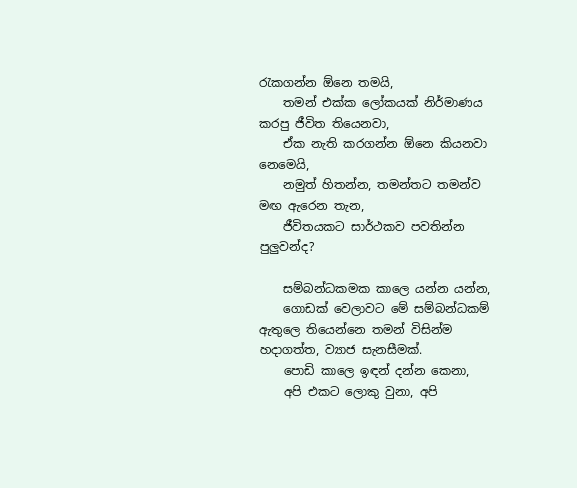රැකගන්න ඕනෙ තමයි,
    තමන් එක්ක ලෝකයක් නිර්මාණය කරපු ජීවිත තියෙනවා,
    ඒක නැති කරගන්න ඕනෙ කියනවා නෙමෙයි,
    නමුත් හිතන්න, තමන්තට තමන්ව මඟ ඇරෙන තැන,
    ජීවිතයකට සාර්ථකව පවතින්න පුලුවන්ද?

    සම්බන්ධකමක කාලෙ යන්න යන්න,
    ගොඩක් වෙලාවට මේ සම්බන්ධකම් ඇතුලෙ තියෙන්නෙ තමන් විසින්ම හදාගත්ත, ව්‍යාජ සැනසීමක්.
    පොඩි කාලෙ ඉඳන් දන්න කෙනා,
    අපි එකට ලොකු වුනා, අපි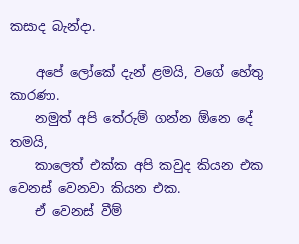කසාද බැන්දා.

    අපේ ලෝකේ දැන් ළමයි, වගේ හේතු කාරණා.
    නමුත් අපි තේරුම් ගන්න ඕනෙ දේ තමයි,
    කාලෙත් එක්ක අපි කවුද කියන එක වෙනස් වෙනවා කියන එක.
    ඒ වෙනස් වීම්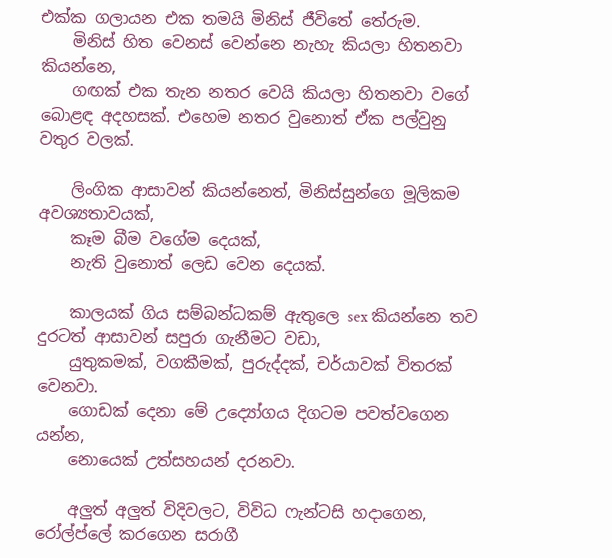එක්ක ගලායන එක තමයි මිනිස් ජීවිතේ තේරුම.
    මිනිස් හිත වෙනස් වෙන්නෙ නැහැ කියලා හිතනවා කියන්නෙ,
    ගඟක් එක තැන නතර වෙයි කියලා හිතනවා වගේ බොළඳ අදහසක්. එහෙම නතර වුනොත් ඒක පල්වුනු වතුර වලක්.

    ලිංගික ආසාවන් කියන්නෙත්, මිනිස්සුන්ගෙ මූලිකම අවශ්‍යතාවයක්,
    කෑම බීම වගේම දෙයක්,
    නැති වුනොත් ලෙඩ වෙන දෙයක්.

    කාලයක් ගිය සම්බන්ධකම් ඇතුලෙ sex කියන්නෙ තව දුරටත් ආසාවන් සපුරා ගැනීමට වඩා,
    යුතුකමක්, වගකීමක්, පුරුද්දක්, චර්යාවක් විතරක් වෙනවා.
    ගොඩක් දෙනා මේ උද්‍යෝගය දිගටම පවත්වගෙන යන්න,
    නොයෙක් උත්සහයන් දරනවා.

    අලුත් අලුත් විදිවලට, විවිධ ෆැන්ටසි හදාගෙන, රෝල්ප්ලේ කරගෙන සරාගී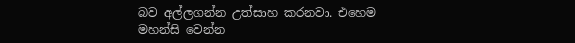බව අල්ලගන්න උත්සාහ කරනවා. එහෙම මහන්සි වෙන්න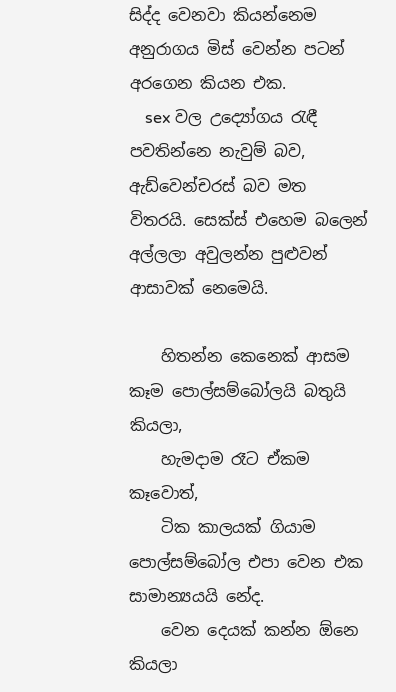සිද්ද වෙනවා කියන්නෙම අනුරාගය මිස් වෙන්න පටන් අරගෙන කියන එක.
    sex වල උද්‍යෝගය රැඳී පවතින්නෙ නැවුම් බව, ඇඩ්වෙන්චරස් බව මත විතරයි. සෙක්ස් එහෙම බලෙන් අල්ලලා අවුලන්න පුළුවන් ආසාවක් නෙමෙයි.

    හිතන්න කෙනෙක් ආසම කෑම පොල්සම්බෝලයි බතුයි කියලා,
    හැමදාම රෑට ඒකම කෑවොත්,
    ටික කාලයක් ගියාම පොල්සම්බෝල එපා වෙන එක සාමාන්‍යයයි නේද.
    වෙන දෙයක් කන්න ඕනෙ කියලා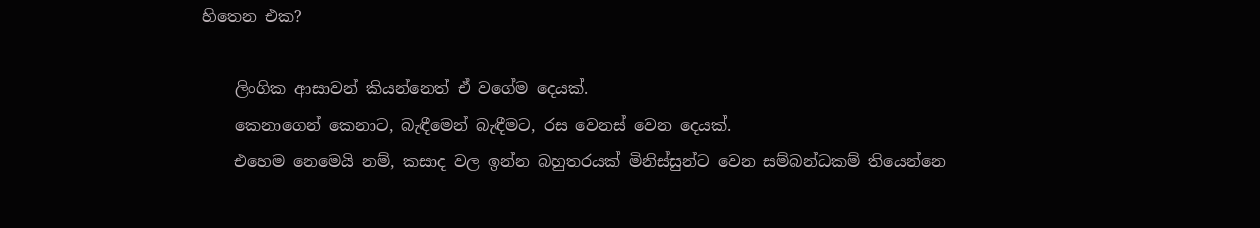හිතෙන එක?

    ලිංගික ආසාවන් කියන්නෙත් ඒ වගේම දෙයක්.
    කෙනාගෙන් කෙනාට, බැඳීමෙන් බැඳීමට, රස වෙනස් වෙන දෙයක්.
    එහෙම නෙමෙයි නම්, කසාද වල ඉන්න බහුතරයක් මිනිස්සුන්ට වෙන සම්බන්ධකම් තියෙන්නෙ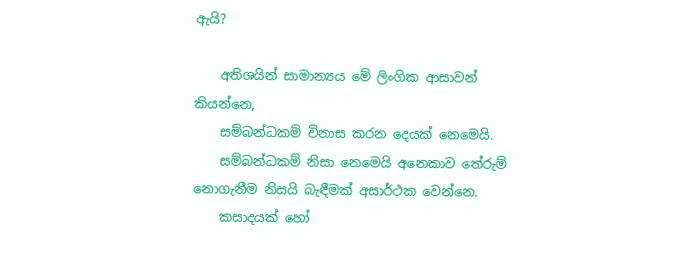ඇයි?

    අතිශයින් සාමාන්‍යය මේ ලිංගික ආසාවන් කියන්නෙ,
    සම්බන්ධකම් විනාස කරන දෙයක් නෙමෙයි.
    සම්බන්ධකම් නිසා නෙමෙයි අනෙකාව තේරුම් නොගැනීම නිසයි බැඳීමක් අසාර්ථක වෙන්නෙ.
    කසාදයක් හෝ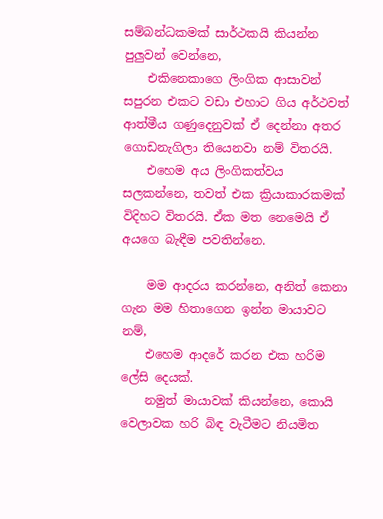සම්බන්ධකමක් සාර්ථකයි කියන්න පුලුවන් වෙන්නෙ,
    එකිනෙකාගෙ ලිංගික ආසාවන් සපුරන එකට වඩා එහාට ගිය අර්ථවත් ආත්මීය ගණුදෙනුවක් ඒ දෙන්නා අතර ගොඩනැගිලා තියෙනවා නම් විතරයි.
    එහෙම අය ලිංගිකත්වය සලකන්නෙ, තවත් එක ක්‍රියාකාරකමක් විදිහට විතරයි. ඒක මත නෙමෙයි ඒ අයගෙ බැඳීම පවතින්නෙ.

    මම ආදරය කරන්නෙ, අනිත් කෙනා ගැන මම හිතාගෙන ඉන්න මායාවට නම්,
    එහෙම ආදරේ කරන එක හරිම ලේසි දෙයක්.
    නමුත් මායාවක් කියන්නෙ, කොයි වෙලාවක හරි බිඳ වැටීමට නියමිත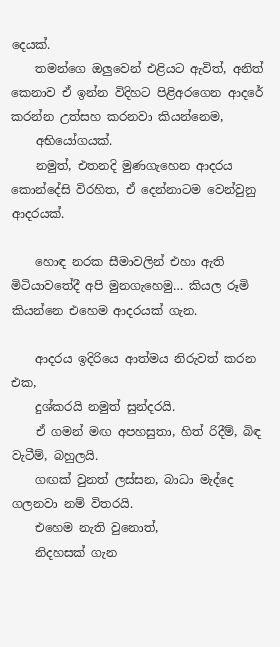දෙයක්.
    තමන්ගෙ ඔලුවෙන් එළියට ඇවිත්, අනිත් කෙනාව ඒ ඉන්න විදිහට පිළිඅරගෙන ආදරේ කරන්න උත්සහ කරනවා කියන්නෙම,
    අභියෝගයක්.
    නමුත්, එතනදි මුණගැහෙන ආදරය කොන්දේසි විරහිත, ඒ දෙන්නාටම වෙන්වුනු ආදරයක්.

    හොඳ නරක සීමාවලින් එහා ඇති මිටියාවතේදී අපි මුනගැහෙමු… කියල රූමි කියන්නෙ එහෙම ආදරයක් ගැන.

    ආදරය ඉදිරියෙ ආත්මය නිරුවත් කරන එක,
    දුශ්කරයි නමුත් සුන්දරයි.
    ඒ ගමන් මඟ අපහසුතා, හිත් රිදීම්, බිඳ වැටීම්, බහුලයි.
    ගඟක් වුනත් ලස්සන, බාධා මැද්දෙ ගලනවා නම් විතරයි.
    එහෙම නැති වුනොත්,
    නිදහසක් ගැන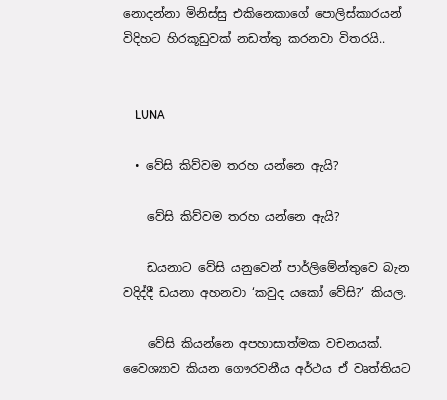නොදන්නා මිනිස්සු එකිනෙකාගේ පොලිස්කාරයන් විදිහට හිරකූඩුවක් නඩත්තු කරනවා විතරයි..


    LUNA

  • වේසි කිව්වම තරහ යන්නෙ ඇයි?

    වේසි කිව්වම තරහ යන්නෙ ඇයි?

    ඩයනාට වේසි යනුවෙන් පාර්ලිමේන්තුවෙ බැන වදිද්දී ඩයනා අහනවා ‘කවුද යකෝ වේසි?’ කියල.

    වේසි කියන්නෙ අපහාසාත්මක වචනයක්. වෛශ්‍යාව කියන ගෞරවනීය අර්ථය ඒ වෘත්තියට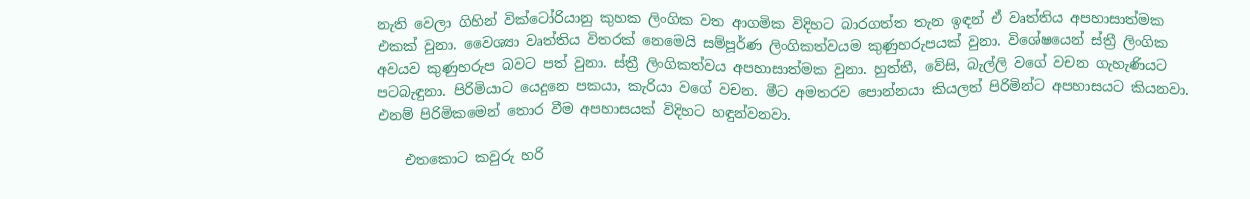නැති වෙලා ගිහින් වික්ටෝරියානු කුහක ලිංගික වත ආගමික විදිහට බාරගත්ත තැන ඉඳන් ඒ වෘත්තිය අපහාසාත්මක එකක් වුනා. වෛශ්‍යා වෘත්තිය විතරක් නෙමෙයි සම්පූර්ණ ලිංගිකත්වයම කුණුහරුපයක් වුනා. විශේෂයෙන් ස්ත්‍රී ලිංගික අවයව කුණුහරුප බවට පත් වුනා. ස්ත්‍රී ලිංගිකත්වය අපහාසාත්මක වුනා. හුත්තී, වේසි, බැල්ලි වගේ වචන ගැහැණියට පටබැඳුනා. පිරිමියාට යෙදුනෙ පකයා, කැරියා වගේ වචන. මීට අමතරව පොන්නයා කියලත් පිරිමින්ට අපහාසයට කියනවා. එනම් පිරිමිකමෙන් තොර වීම අපහාසයක් විදිහට හඳුන්වනවා.

    එතකොට කවුරු හරි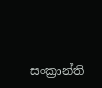සංක්‍රාන්ති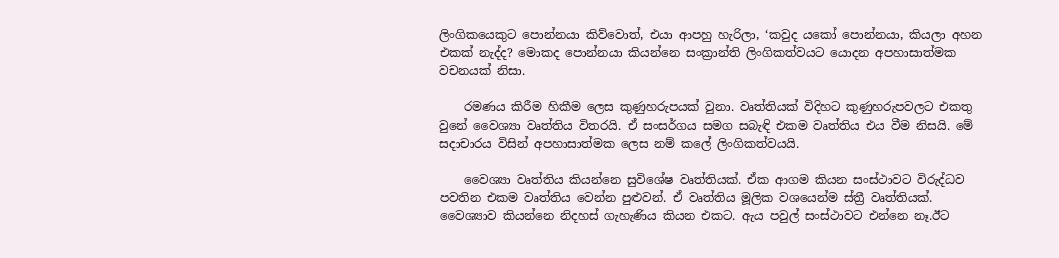ලිංගිකයෙකුට පොන්නයා කිව්වොත්, එයා ආපහු හැරිලා, ‘කවුද යකෝ පොන්නයා, කියලා අහන එකක් නැද්ද? මොකද පොන්නයා කියන්නෙ සංක්‍රාන්ති ලිංගිකත්වයට යොදන අපහාසාත්මක වචනයක් නිසා.

    රමණය කිරීම හිකීම ලෙස කුණුහරුපයක් වුනා. වෘත්තියක් විදිහට කුණුහරුපවලට එකතු වුනේ වෛශ්‍යා වෘත්තිය විතරයි. ඒ සංසර්ගය සමග සබැඳි එකම වෘත්තිය එය වීම නිසයි. මේ සදාචාරය විසින් අපහාසාත්මක ලෙස නම් කලේ ලිංගිකත්වයයි.

    වෛශ්‍යා වෘත්තිය කියන්නෙ සුවිශේෂ වෘත්තියක්. ඒක ආගම කියන සංස්ථාවට විරුද්ධව පවතින එකම වෘත්තිය වෙන්න පුළුවන්. ඒ වෘත්තිය මූලික වශයෙන්ම ස්ත්‍රී වෘත්තියක්. වෛශ්‍යාව කියන්නෙ නිදහස් ගැහැණිය කියන එකට. ඇය පවුල් සංස්ථාවට එන්නෙ නෑ.ඊට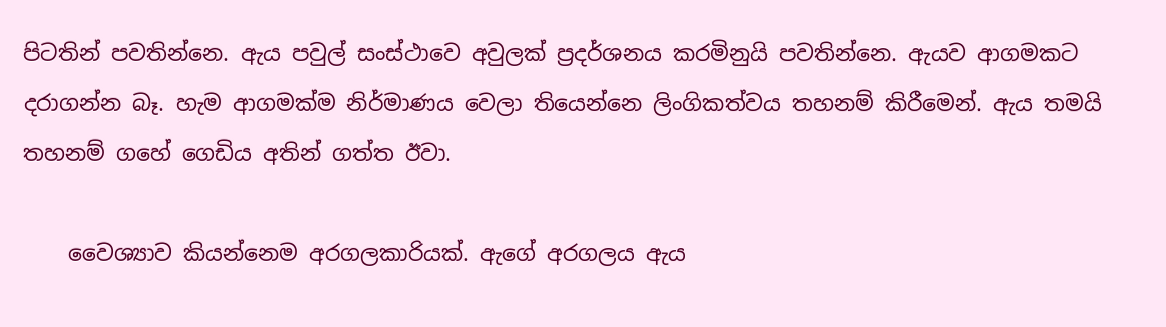පිටතින් පවතින්නෙ. ඇය පවුල් සංස්ථාවෙ අවුලක් ප්‍රදර්ශනය කරමිනුයි පවතින්නෙ. ඇයව ආගමකට දරාගන්න බෑ. හැම ආගමක්ම නිර්මාණය වෙලා තියෙන්නෙ ලිංගිකත්වය තහනම් කිරීමෙන්. ඇය තමයි තහනම් ගහේ ගෙඩිය අතින් ගත්ත ඊවා.

    වෛශ්‍යාව කියන්නෙම අරගලකාරියක්. ඇගේ අරගලය ඇය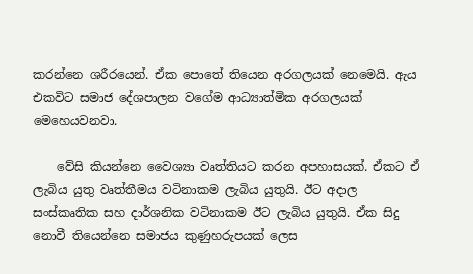කරන්නෙ ශරීරයෙන්. ඒක පොතේ තියෙන අරගලයක් නෙමෙයි. ඇය එකවිට සමාජ දේශපාලන වගේම ආධ්‍යාත්මික අරගලයක් මෙහෙයවනවා.

    වේසි කියන්නෙ වෛශ්‍යා වෘත්තියට කරන අපහාසයක්. ඒකට ඒ ලැබිය යුතු වෘත්තීමය වටිනාකම ලැබිය යුතුයි. ඊට අදාල සංස්කෘතික සහ දාර්ශනික වටිනාකම ඊට ලැබිය යුතුයි. ඒක සිදු නොවී තියෙන්නෙ සමාජය කුණුහරුපයක් ලෙස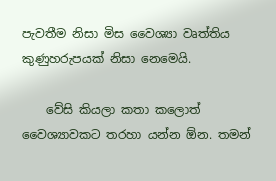පැවතීම නිසා මිස වෛශ්‍යා වෘත්තිය කුණුහරුපයක් නිසා නෙමෙයි.

    වේසි කියලා කතා කලොත් වෛශ්‍යාවකට තරහා යන්න ඕන. තමන්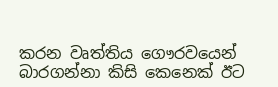කරන වෘත්තිය ගෞරවයෙන් බාරගන්නා කිසි කෙනෙක් ඊට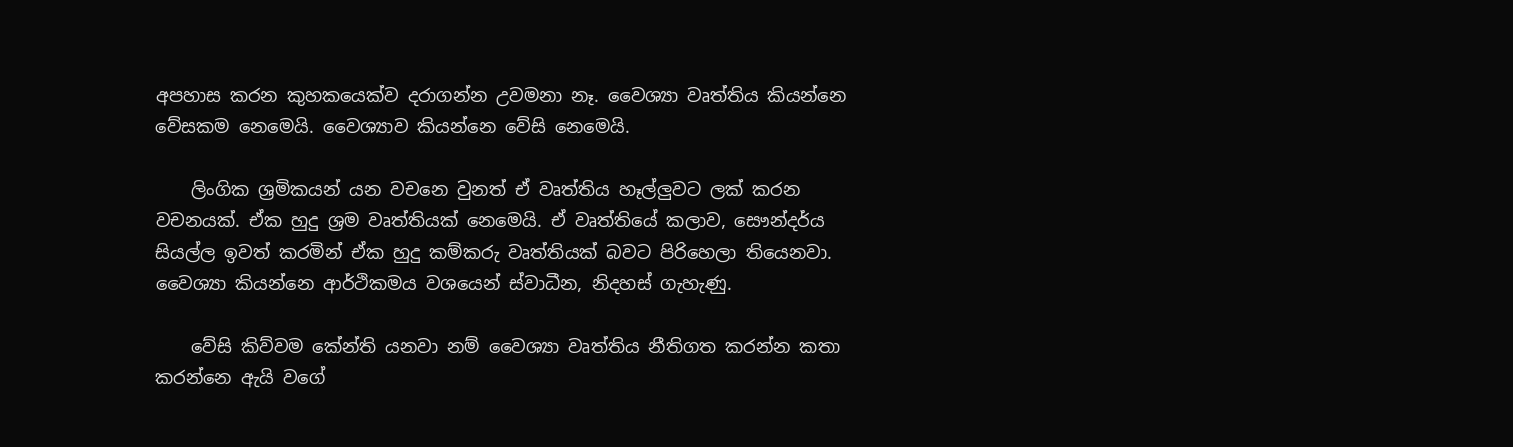අපහාස කරන කුහකයෙක්ව දරාගන්න උවමනා නෑ. වෛශ්‍යා වෘත්තිය කියන්නෙ වේසකම නෙමෙයි. වෛශ්‍යාව කියන්නෙ වේසි නෙමෙයි.

    ලිංගික ශ්‍රමිකයන් යන වචනෙ වුනත් ඒ වෘත්තිය හෑල්ලුවට ලක් කරන වචනයක්. ඒක හුදු ශ්‍රම වෘත්තියක් නෙමෙයි. ඒ වෘත්තියේ කලාව, සෞන්දර්ය සියල්ල ඉවත් කරමින් ඒක හුදු කම්කරු වෘත්තියක් බවට පිරිහෙලා තියෙනවා. වෛශ්‍යා කියන්නෙ ආර්ථිකමය වශයෙන් ස්වාධීන, නිදහස් ගැහැණු.

    වේසි කිව්වම කේන්ති යනවා නම් වෛශ්‍යා වෘත්තිය නීතිගත කරන්න කතා කරන්නෙ ඇයි වගේ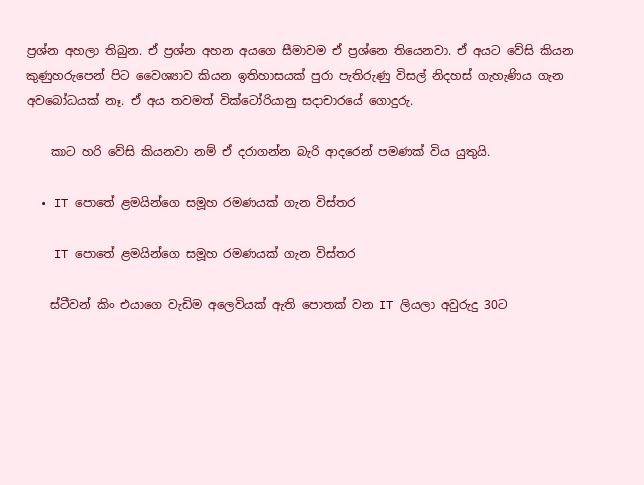ප්‍රශ්න අහලා තිබුන. ඒ ප්‍රශ්න අහන අයගෙ සීමාවම ඒ ප්‍රශ්නෙ තියෙනවා. ඒ අයට වේසි කියන කුණුහරුපෙන් පිට වෛශ්‍යාව කියන ඉතිහාසයක් පුරා පැතිරුණු විසල් නිදහස් ගැහැණිය ගැන අවබෝධයක් නෑ. ඒ අය තවමත් වික්ටෝරියානු සදාචාරයේ ගොදුරු.

    කාට හරි වේසි කියනවා නම් ඒ දරාගන්න බැරි ආදරෙන් පමණක් විය යුතුයි.

  • IT පොතේ ළමයින්ගෙ සමූහ රමණයක් ගැන විස්තර

    IT පොතේ ළමයින්ගෙ සමූහ රමණයක් ගැන විස්තර

    ස්ටීවන් කිං එයාගෙ වැඩිම අලෙවියක් ඇති පොතක් වන IT ලියලා අවුරුදු 30ට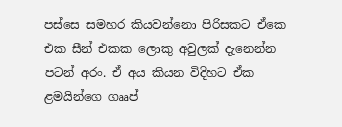පස්සෙ සමහර කියවන්නො පිරිසකට ඒකෙ එක සීන් එකක ලොකු අවුලක් දැනෙන්න පටන් අරං. ඒ අය කියන විදිහට ඒක ළමයින්ගෙ ගෲප්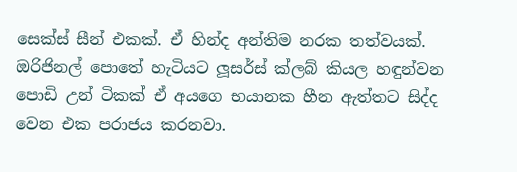සෙක්ස් සීන් එකක්. ඒ හින්ද අන්තිම නරක තත්වයක්. ඔරිජිනල් පොතේ හැටියට ලූසර්ස් ක්ලබ් කියල හඳුන්වන පොඩි උන් ටිකක් ඒ අයගෙ භයානක හීන ඇත්තට සිද්ද වෙන එක පරාජය කරනවා.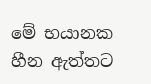මේ භයානක හීන ඇත්තට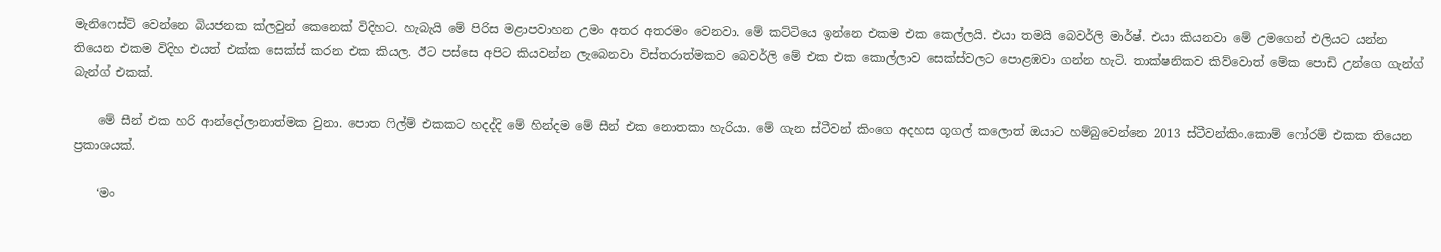මැනිෆෙස්ට් වෙන්නෙ බියජනක ක්ලවුන් කෙනෙක් විදිහට. හැබැයි මේ පිරිස මළාපවාහන උමං අතර අතරමං වෙනවා. මේ කට්ටියෙ ඉන්නෙ එකම එක කෙල්ලයි. එයා තමයි බෙවර්ලි මාර්ෂ්. එයා කියනවා මේ උමගෙන් එලියට යන්න තියෙන එකම විදිහ එයත් එක්ක සෙක්ස් කරන එක කියල. ඊට පස්සෙ අපිට කියවන්න ලැබෙනවා විස්තරාත්මකව බෙවර්ලි මේ එක එක කොල්ලාව සෙක්ස්වලට පොළඹවා ගන්න හැටි. තාක්ෂනිකව කිව්වොත් මේක පොඩි උන්ගෙ ගැන්ග් බැන්ග් එකක්.

    මේ සීන් එක හරි ආන්දෝලානාත්මක වුනා. පොත ෆිල්ම් එකක‍ට හදද්දි මේ හින්දම මේ සීන් එක නොතකා හැරියා. මේ ගැන ස්ටීවන් කිංගෙ අදහස ගූගල් කලොත් ඔයාට හම්බුවෙන්නෙ 2013 ස්ටීවන්කිං.කොම් ෆෝරම් එකක තියෙන ප්‍රකාශයක්.

    ‘මං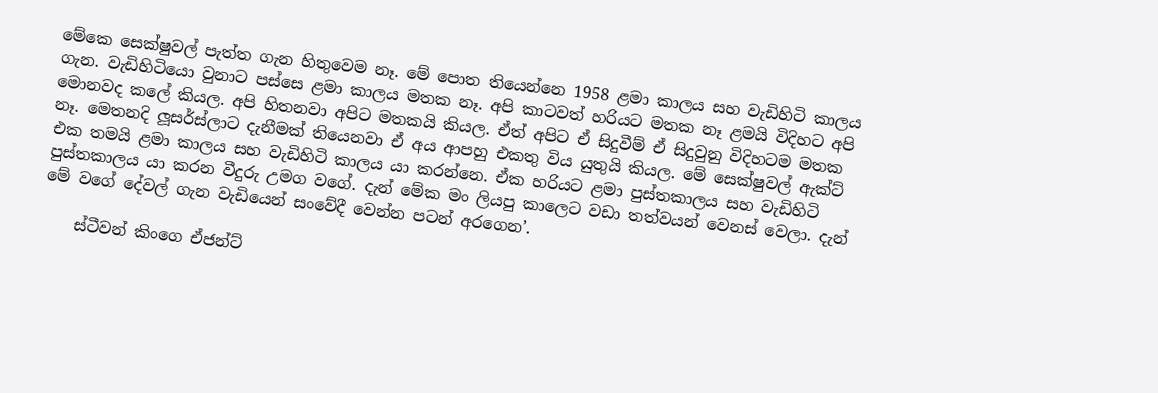මේකෙ සෙක්ෂුවල් පැත්ත ගැන හිතුවෙම නෑ. මේ පොත තියෙන්නෙ 1958 ළමා කාලය සහ වැඩිහිටි කාලය ගැන. වැඩිහිටියො වුනාට පස්සෙ ළමා කාලය මතක නෑ. අපි කාටවත් හරියට මතක නෑ ළමයි විදිහට අපි මොනවද කලේ කියල. අපි හිතනවා අපිට මතකයි කියල. ඒත් අපිට ඒ සිදුවීම් ඒ සිදුවුනු විදිහටම මතක නෑ. මෙතනදි ලූසර්ස්ලාට දැනීමක් තියෙනවා ඒ අය ආපහු එකතු විය යුතුයි කියල. මේ සෙක්ෂුවල් ඇක්ට් එක තමයි ළමා කාලය සහ වැඩිහිටි කාලය යා කරන්නෙ. ඒක හරියට ළමා පුස්තකාලය සහ වැඩිහිටි පුස්තකාලය යා කරන වීදුරු උමග වගේ. දැන් මේක මං ලියපු කාලෙට වඩා තත්වයන් වෙනස් වෙලා. දැන් මේ වගේ දේවල් ගැන වැඩියෙන් සංවේදී වෙන්න පටන් අරගෙන’.

    ස්ටීවන් කිංගෙ ඒජන්ට්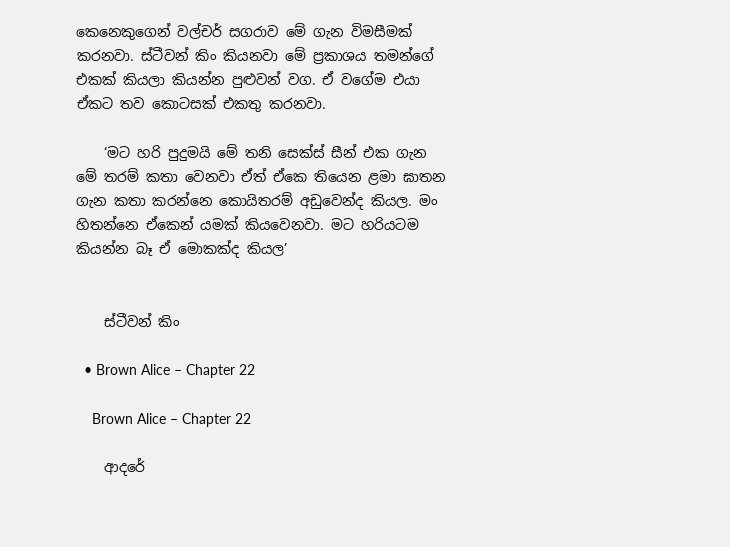කෙනෙකුගෙන් වල්චර් සගරාව මේ ගැන විමසීමක් කරනවා. ස්ටීවන් කිං කියනවා මේ ප්‍රකාශය තමන්ගේ එකක් කියලා කියන්න පුළුවන් වග. ඒ වගේම එයා ඒකට තව කොටසක් එකතු කරනවා.

    ‘මට හරි පුදුමයි මේ තනි සෙක්ස් සීන් එක ගැන මේ තරම් කතා වෙනවා ඒත් ඒකෙ තියෙන ළමා ඝාතන ගැන කතා කරන්නෙ කොයිතරම් අඩුවෙන්ද කියල. මං හිතන්නෙ ඒකෙන් යමක් කියවෙනවා. මට හරියටම කියන්න බෑ ඒ මොකක්ද කියල’


    ස්ටීවන් කිං

  • Brown Alice – Chapter 22

    Brown Alice – Chapter 22

    ආදරේ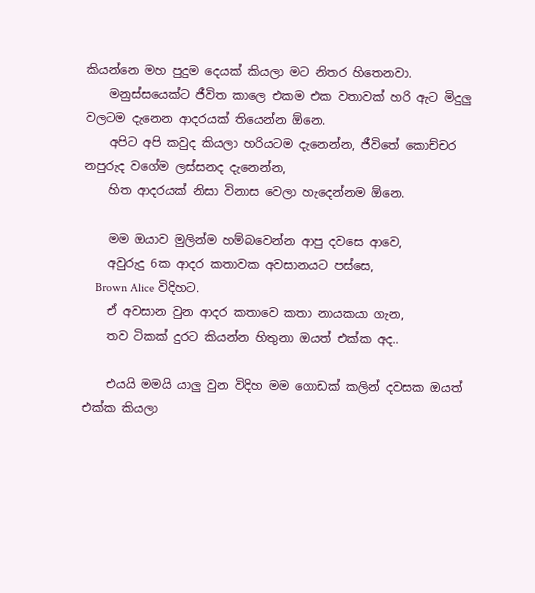කියන්නෙ මහ පුදුම දෙයක් කියලා මට නිතර හිතෙනවා.
    මනුස්සයෙක්ට ජීවිත කාලෙ එකම එක වතාවක් හරි ඇට මිදුලු වලටම දැනෙන ආදරයක් තියෙන්න ඕනෙ.
    අපිට අපි කවුද කියලා හරියටම දැනෙන්න, ජීවිතේ කොච්චර නපුරුද වගේම ලස්සනද දැනෙන්න,
    හිත ආදරයක් නිසා විනාස වෙලා හැදෙන්නම ඕනෙ.

    මම ඔයාව මුලින්ම හම්බවෙන්න ආපු දවසෙ ආවෙ,
    අවුරුදු 6ක ආදර කතාවක අවසානයට පස්සෙ,
    Brown Alice විදිහට.
    ඒ අවසාන වුන ආදර කතාවෙ කතා නායකයා ගැන,
    තව ටිකක් දුරට කියන්න හිතුනා ඔයත් එක්ක අද..

    එයයි මමයි යාලු වුන විදිහ මම ගොඩක් කලින් දවසක ඔයත් එක්ක කියලා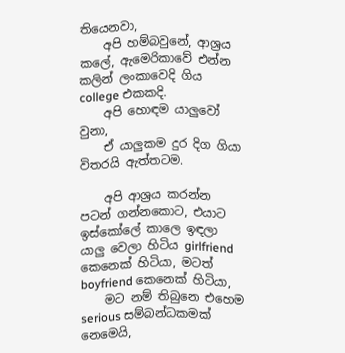තියෙනවා,
    අපි හම්බවුනේ, ආශ්‍රය කලේ, ඇමෙරිකාවේ එන්න කලින් ලංකාවෙදි ගිය college එකකදි.
    අපි හොඳම යාලුවෝ වුනා,
    ඒ යාලුකම දුර දිග ගියා විතරයි ඇත්තටම.

    අපි ආශ්‍රය කරන්න පටන් ගන්නකොට, එයාට ඉස්කෝලේ කාලෙ ඉඳලා යාලු වෙලා හිටිය girlfriend කෙනෙක් හිටියා, මටත් boyfriend කෙනෙක් හිටියා,
    මට නම් තිබුනෙ එහෙම serious සම්බන්ධකමක් නෙමෙයි,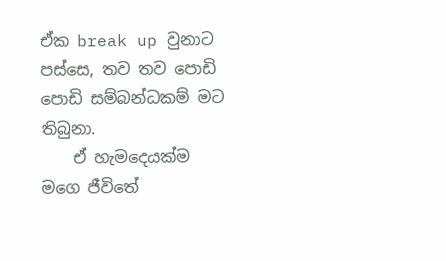ඒක break up වුනාට පස්සෙ, තව තව පොඩි පොඩි සම්බන්ධකම් මට තිබුනා.
    ඒ හැමදෙයක්ම මගෙ ජීවිතේ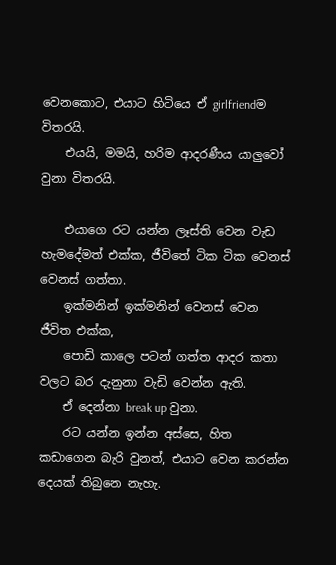වෙනකොට, එයාට හිටියෙ ඒ girlfriendම විතරයි.
    එයයි, මමයි, හරිම ආදරණීය යාලුවෝ වුනා විතරයි.

    එයාගෙ රට යන්න ලෑස්ති වෙන වැඩ හැමදේමත් එක්ක, ජීවිතේ ටික ටික වෙනස් වෙනස් ගත්තා.
    ඉක්මනින් ඉක්මනින් වෙනස් වෙන ජීවිත එක්ක,
    පොඩි කාලෙ පටන් ගත්ත ආදර කතා වලට බර දැනුනා වැඩි වෙන්න ඇති.
    ඒ දෙන්නා break up වුනා.
    රට යන්න ඉන්න අස්සෙ, හිත කඩාගෙන බැරි වුනත්, එයාට වෙන කරන්න දෙයක් තිබුනෙ නැහැ.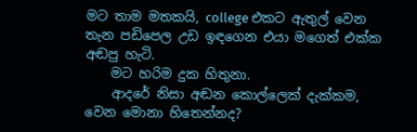මට තාම මතකයි, college එකට ඇතුල් වෙන තැන පඩිපෙල උඩ ඉඳගෙන එයා මගෙත් එක්ක අඬපු හැටි.
    මට හරිම දුක හිතුනා.
    ආදරේ නිසා අඬන කොල්ලෙක් දැක්කම, වෙන මොනා හිතෙන්නද?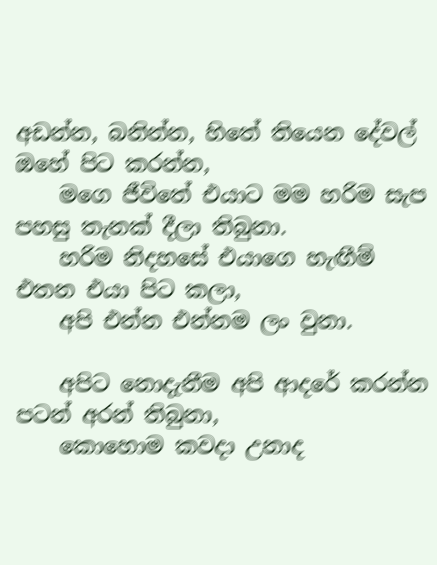අඩන්න, බනින්න, හිතේ තියෙන දේවල් ඔහේ පිට කරන්න,
    මගෙ ජීවිතේ එයාට මම හරිම සැප පහසු තැනක් දීලා තිබුනා.
    හරිම නිදහසේ එයාගෙ හැඟීම් එතන එයා පිට කලා,
    අපි එන්න එන්නම ලං වුනා.

    අපිට නොදැනීම අපි ආදරේ කරන්න පටන් අරන් තිබුනා,
    කොහොම කවදා උනාද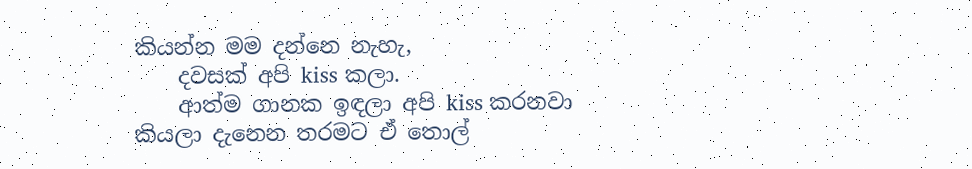කියන්න මම දන්නෙ නැහැ,
    දවසක් අපි kiss කලා.
    ආත්ම ගානක ඉඳලා අපි kiss කරනවා කියලා දැනෙන තරමට ඒ තොල්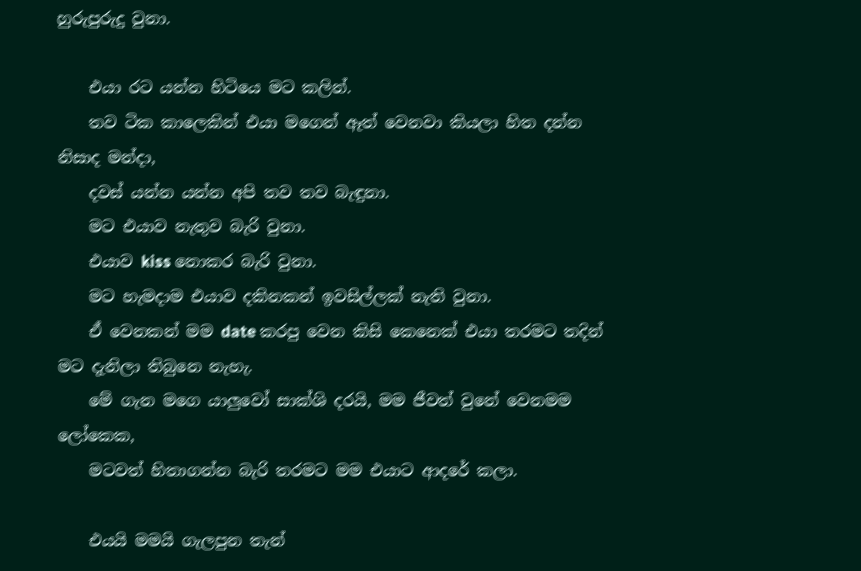හුරුපුරුදු වුනා.

    එයා රට යන්න හිටියෙ මට කලින්.
    තව ටික කාලෙකින් එයා මගෙන් ඈත් වෙනවා කියලා හිත දන්න නිසාද මන්දා,
    දවස් යන්න යන්න අපි තව තව බැඳුනා.
    මට එයාව නැතුව බැරි වුනා.
    එයාව kiss නොකර බැරි වුනා.
    මට හැමදාම එයාව දකිනකන් ඉවසිල්ලක් නැති වුනා.
    ඒ වෙනකන් මම date කරපු වෙන කිසි කෙනෙක් එයා තරමට තදින් මට දැනිලා තිබුනෙ නැහැ.
    මේ ගැන මගෙ යාලුවෝ සාක්ශි දරයි, මම ජීවත් වුනේ වෙනමම ලෝකෙක,
    මටවත් හිතාගන්න බැරි තරමට මම එයාට ආදරේ කලා.

    එයයි මමයි ගැලපුන තැන්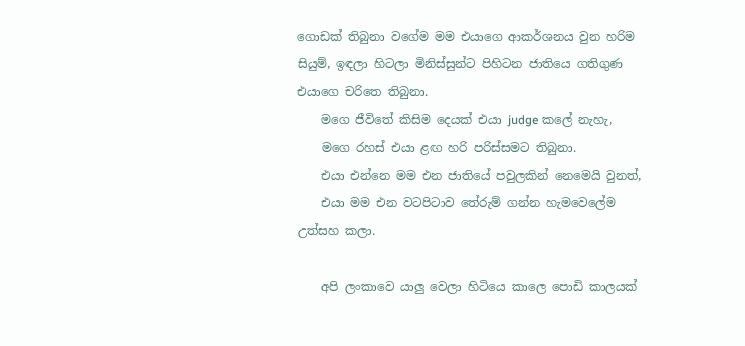ගොඩක් තිබුනා වගේම මම එයාගෙ ආකර්ශනය වුන හරිම සියුම්, ඉඳලා හිටලා මිනිස්සුන්ට පිහිටන ජාතියෙ ගතිගුණ එයාගෙ චරිතෙ තිබුනා.
    මගෙ ජීවිතේ කිසිම දෙයක් එයා judge කලේ නැහැ,
    මගෙ රහස් එයා ළඟ හරි පරිස්සමට තිබුනා.
    එයා එන්නෙ මම එන ජාතියේ පවුලකින් නෙමෙයි වුනත්,
    එයා මම එන වටපිටාව තේරුම් ගන්න හැමවෙලේම උත්සහ කලා.

    අපි ලංකාවෙ යාලු වෙලා හිටියෙ කාලෙ පොඩි කාලයක්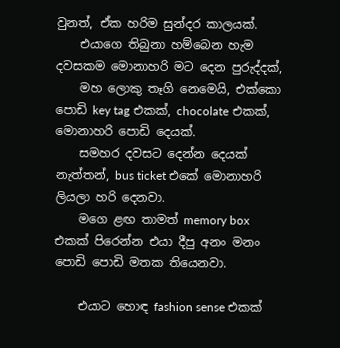වුනත්, ඒක හරිම සුන්දර කාලයක්.
    එයාගෙ තිබුනා හම්බෙන හැම දවසකම මොනාහරි මට දෙන පුරුද්දක්,
    මහ ලොකු තෑගි නෙමෙයි, එක්කො පොඩි key tag එකක්, chocolate එකක්, මොනාහරි පොඩි දෙයක්.
    සමහර දවසට දෙන්න දෙයක් නැත්තන්, bus ticket එකේ මොනාහරි ලියලා හරි දෙනවා.
    මගෙ ළඟ තාමත් memory box එකක් පිරෙන්න එයා දීපු අනං මනං පොඩි පොඩි මතක තියෙනවා.

    එයාට හොඳ fashion sense එකක්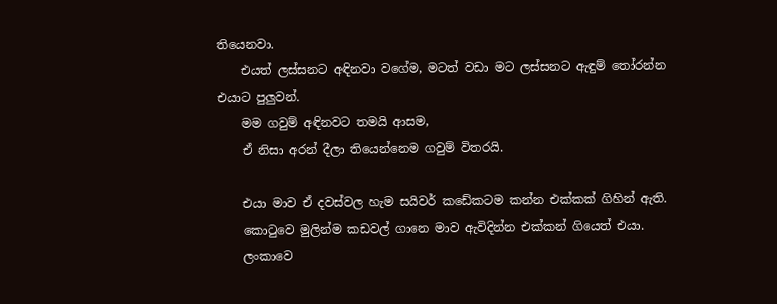තියෙනවා.
    එයත් ලස්සනට අඳිනවා වගේම, මටත් වඩා මට ලස්සනට ඇඳුම් තෝරන්න එයාට පුලුවන්.
    මම ගවුම් අඳිනවට තමයි ආසම,
    ඒ නිසා අරන් දීලා තියෙන්නෙම ගවුම් විතරයි.

    එයා මාව ඒ දවස්වල හැම සයිවර් කඩේකටම කන්න එක්කක් ගිහින් ඇති.
    කොටුවෙ මුලින්ම කඩවල් ගානෙ මාව ඇවිදින්න එක්කන් ගියෙත් එයා.
    ලංකාවෙ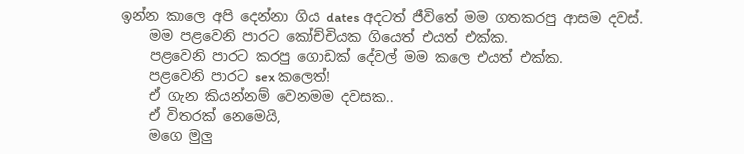ඉන්න කාලෙ අපි දෙන්නා ගිය dates අදටත් ජීවිතේ මම ගතකරපු ආසම දවස්.
    මම පළවෙනි පාරට කෝච්චියක ගියෙත් එයත් එක්ක.
    පළවෙනි පාරට කරපු ගොඩක් දේවල් මම කලෙ එයත් එක්ක.
    පළවෙනි පාරට sex කලෙත්!
    ඒ ගැන කියන්නම් වෙනමම දවසක..
    ඒ විතරක් නෙමෙයි,
    මගෙ මුලු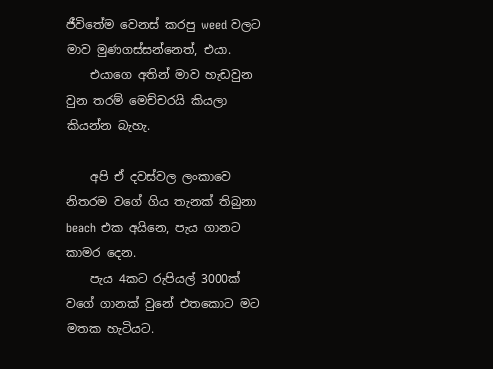ජීවිතේම වෙනස් කරපු weed වලට මාව මුණගස්සන්නෙත්, එයා.
    එයාගෙ අතින් මාව හැඩවුන වුන තරම් මෙච්චරයි කියලා කියන්න බැහැ.

    අපි ඒ දවස්වල ලංකාවෙ නිතරම වගේ ගිය තැනක් තිබුනා beach එක අයිනෙ, පැය ගානට කාමර දෙන.
    පැය 4කට රුපියල් 3000ක් වගේ ගානක් වුනේ එතකොට මට මතක හැටියට.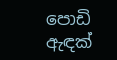පොඩි ඇඳක්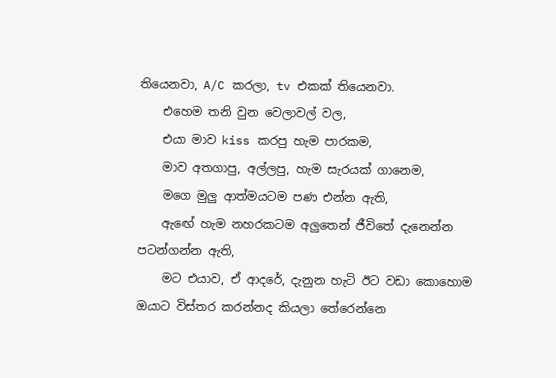තියෙනවා, A/C කරලා, tv එකක් තියෙනවා.
    එහෙම තනි වුන වෙලාවල් වල,
    එයා මාව kiss කරපු හැම පාරකම,
    මාව අතගාපු, අල්ලපු, හැම සැරයක් ගානෙම,
    මගෙ මුලු ආත්මයටම පණ එන්න ඇති,
    ඇඟේ හැම නහරකටම අලුතෙන් ජීවිතේ දැනෙන්න පටන්ගන්න ඇති,
    මට එයාව, ඒ ආදරේ, දැනුන හැටි ඊට වඩා කොහොම ඔයාට විස්තර කරන්නද කියලා තේරෙන්නෙ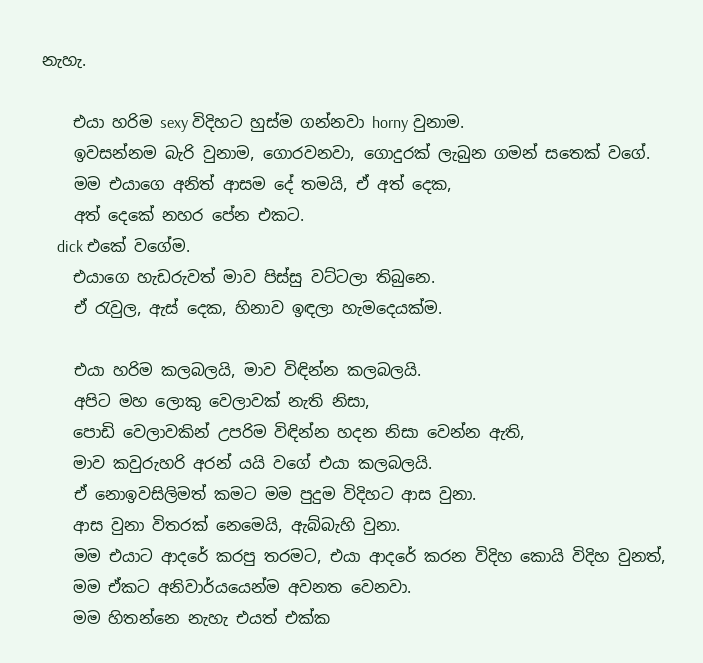නැහැ.

    එයා හරිම sexy විදිහට හුස්ම ගන්නවා horny වුනාම.
    ඉවසන්නම බැරි වුනාම, ගොරවනවා, ගොදුරක් ලැබුන ගමන් සතෙක් වගේ.
    මම එයාගෙ අනිත් ආසම දේ තමයි, ඒ අත් දෙක,
    අත් දෙකේ නහර පේන එකට.
    dick එකේ වගේම.
    එයාගෙ හැඩරුවත් මාව පිස්සු වට්ටලා තිබුනෙ.
    ඒ රැවුල, ඇස් දෙක, හිනාව ඉඳලා හැමදෙයක්ම.

    එයා හරිම කලබලයි, මාව විඳින්න කලබලයි.
    අපිට මහ ලොකු වෙලාවක් නැති නිසා,
    පොඩි වෙලාවකින් උපරිම විඳින්න හදන නිසා වෙන්න ඇති,
    මාව කවුරුහරි අරන් යයි වගේ එයා කලබලයි.
    ඒ නොඉවසිලිමත් කමට මම පුදුම විදිහට ආස වුනා.
    ආස වුනා විතරක් නෙමෙයි, ඇබ්බැහි වුනා.
    මම එයාට ආදරේ කරපු තරමට, එයා ආදරේ කරන විදිහ කොයි විදිහ වුනත්,
    මම ඒකට අනිවාර්යයෙන්ම අවනත වෙනවා.
    මම හිතන්නෙ නැහැ එයත් එක්ක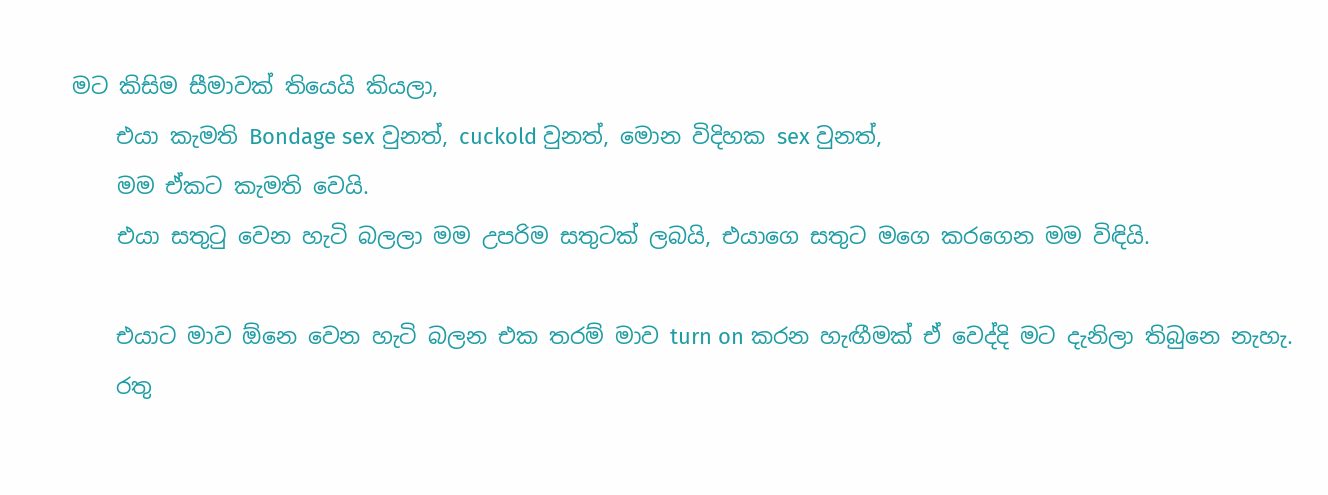මට කිසිම සීමාවක් තියෙයි කියලා,
    එයා කැමති Bondage sex වුනත්, cuckold වුනත්, මොන විදිහක sex වුනත්,
    මම ඒකට කැමති වෙයි.
    එයා සතුටු වෙන හැටි බලලා මම උපරිම සතුටක් ලබයි, එයාගෙ සතුට මගෙ කරගෙන මම විඳියි.

    එයාට මාව ඕනෙ වෙන හැටි බලන එක තරම් මාව turn on කරන හැඟීමක් ඒ වෙද්දි මට දැනිලා තිබුනෙ නැහැ.
    රතු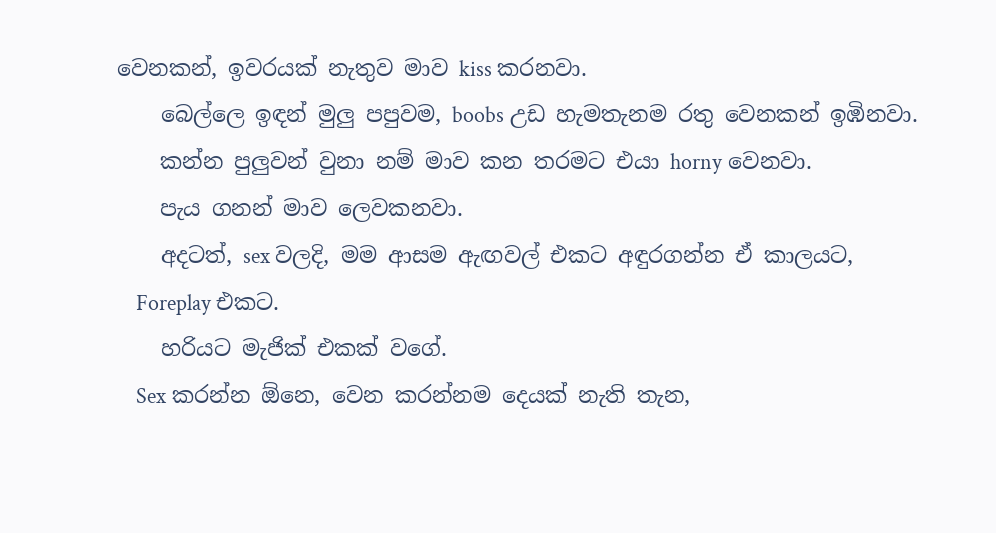වෙනකන්, ඉවරයක් නැතුව මාව kiss කරනවා.
    බෙල්ලෙ ඉඳන් මුලු පපුවම, boobs උඩ හැමතැනම රතු වෙනකන් ඉඹිනවා.
    කන්න පුලුවන් වුනා නම් මාව කන තරමට එයා horny වෙනවා.
    පැය ගනන් මාව ලෙවකනවා.
    අදටත්, sex වලදි, මම ආසම ඇඟවල් එකට අඳුරගන්න ඒ කාලයට,
    Foreplay එකට.
    හරියට මැජික් එකක් වගේ.
    Sex කරන්න ඕනෙ, වෙන කරන්නම දෙයක් නැති තැන,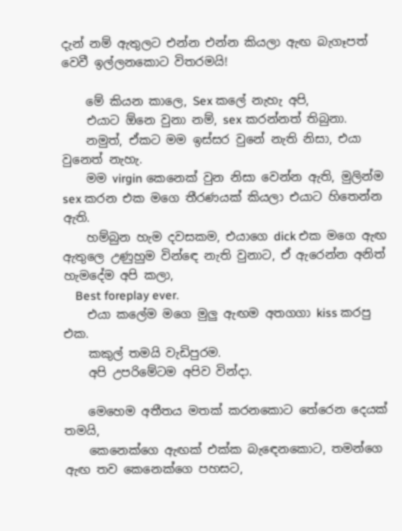දැන් නම් ඇතුලට එන්න එන්න කියලා ඇඟ බැගෑපත් වෙවී ඉල්ලනකොට විතරමයි!

    මේ කියන කාලෙ, Sex කලේ නැහැ අපි,
    එයාට ඕනෙ වුනා නම්, sex කරන්නත් තිබුනා.
    නමුත්, ඒකට මම ඉස්සර වුනේ නැති නිසා, එයා වුනෙත් නැහැ.
    මම virgin කෙනෙක් වුන නිසා වෙන්න ඇති, මුලින්ම sex කරන එක මගෙ තීරණයක් කියලා එයාට හිතෙන්න ඇති.
    හම්බුන හැම දවසකම, එයාගෙ dick එක මගෙ ඇඟ ඇතුලෙ උණුහුම වින්ඳෙ නැති වුනාට, ඒ ඇරෙන්න අනිත් හැමදේම අපි කලා,
    Best foreplay ever.
    එයා කලේම මගෙ මුලු ඇඟම අතගගා kiss කරපු එක.
    කකුල් තමයි වැඩිපුරම.
    අපි උපරිමේටම අපිව වින්දා.

    මෙහෙම අතීතය මතක් කරනකොට තේරෙන දෙයක් තමයි,
    කෙනෙක්ගෙ ඇඟක් එක්ක බැඳෙනකොට, තමන්ගෙ ඇඟ තව කෙනෙක්ගෙ පහසට,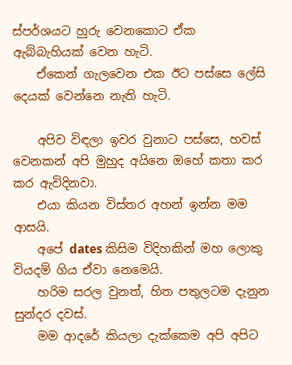ස්පර්ශයට හුරු වෙනකොට ඒක ඇබ්බැහියක් වෙන හැටි.
    ඒකෙන් ගැලවෙන එක ඊට පස්සෙ ලේසි දෙයක් වෙන්නෙ නැති හැටි.

    අපිව විඳලා ඉවර වුනාට පස්සෙ, හවස් වෙනකන් අපි මුහුද අයිනෙ ඔහේ කතා කර කර ඇවිදිනවා.
    එයා කියන විස්තර අහන් ඉන්න මම ආසයි.
    අපේ dates කිසිම විදිහකින් මහ ලොකු වියදම් ගිය ඒවා නෙමෙයි.
    හරිම සරල වුනත්, හිත පතුලටම දැනුන සුන්දර දවස්.
    මම ආදරේ කියලා දැක්කෙම අපි අපිට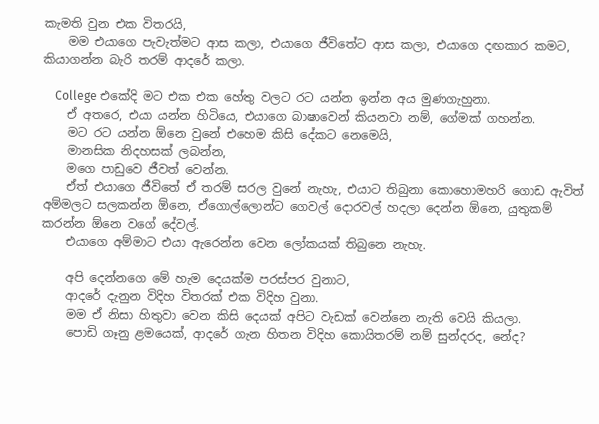කැමති වුන එක විතරයි,
    මම එයාගෙ පැවැත්මට ආස කලා, එයාගෙ ජීවිතේට ආස කලා, එයාගෙ දඟකාර කමට, කියාගන්න බැරි තරම් ආදරේ කලා.

    College එකේදි මට එක එක හේතු වලට රට යන්න ඉන්න අය මුණගැහුනා.
    ඒ අතරෙ, එයා යන්න හිටියෙ, එයාගෙ බාෂාවෙන් කියනවා නම්, ගේමක් ගහන්න.
    මට රට යන්න ඕනෙ වුනේ එහෙම කිසි දේකට නෙමෙයි,
    මානසික නිදහසක් ලබන්න,
    මගෙ පාඩුවෙ ජීවත් වෙන්න.
    ඒත් එයාගෙ ජීවිතේ ඒ තරම් සරල වුනේ නැහැ, එයාට තිබුනා කොහොමහරි ගොඩ ඇවිත් අම්මලට සලකන්න ඕනෙ, ඒගොල්ලොන්ට ගෙවල් දොරවල් හදලා දෙන්න ඕනෙ, යුතුකම් කරන්න ඕනෙ වගේ දේවල්.
    එයාගෙ අම්මාට එයා ඇරෙන්න වෙන ලෝකයක් තිබුනෙ නැහැ.

    අපි දෙන්නගෙ මේ හැම දෙයක්ම පරස්පර වුනාට,
    ආදරේ දැනුන විදිහ විතරක් එක විදිහ වුනා.
    මම ඒ නිසා හිතුවා වෙන කිසි දෙයක් අපිට වැඩක් වෙන්නෙ නැති වෙයි කියලා.
    පොඩි ගෑනු ළමයෙක්, ආදරේ ගැන හිතන විදිහ කොයිතරම් නම් සුන්දරද, නේද?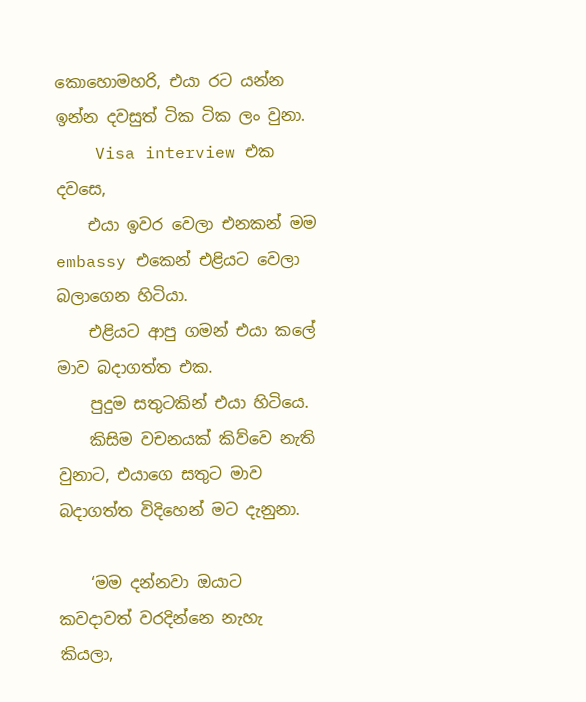කොහොමහරි, එයා රට යන්න ඉන්න දවසුත් ටික ටික ලං වුනා.
    Visa interview එක දවසෙ,
    එයා ඉවර වෙලා එනකන් මම embassy එකෙන් එළියට වෙලා බලාගෙන හිටියා.
    එළියට ආපු ගමන් එයා කලේ මාව බදාගත්ත එක.
    පුදුම සතුටකින් එයා හිටියෙ.
    කිසිම වචනයක් කිව්වෙ නැති වුනාට, එයාගෙ සතුට මාව බදාගත්ත විදිහෙන් මට දැනුනා.

    ‘මම දන්නවා ඔයාට කවදාවත් වරදින්නෙ නැහැ කියලා,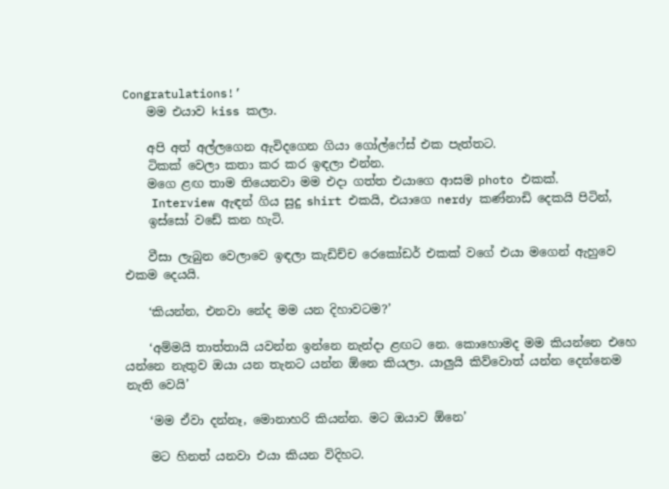Congratulations!’
    මම එයාව kiss කලා.

    අපි අත් අල්ලගෙන ඇවිදගෙන ගියා ගෝල්ෆේස් එක පැත්තට.
    ටිකක් වෙලා කතා කර කර ඉඳලා එන්න.
    මගෙ ළඟ තාම තියෙනවා මම එදා ගත්‍ත එයාගෙ ආසම photo එකක්.
    Interview ඇඳන් ගිය සුදු shirt එකයි, එයාගෙ nerdy කණ්නාඩි දෙකයි පිටින්,
    ඉස්සෝ වඩේ කන හැටි.

    වීසා ලැබුන වෙලාවෙ ඉඳලා කැඩිච්ච රෙකෝඩර් එකක් වගේ එයා මගෙන් ඇහුවෙ එකම දෙයයි.

    ‘කියන්න, එනවා නේද මම යන දිහාවටම?’

    ‘අම්මයි තාත්තායි යවන්න ඉන්නෙ නැන්දා ළඟට නෙ. කොහොමද මම කියන්නෙ එහෙ යන්නෙ නැතුව ඔයා යන තැනට යන්න ඕනෙ කියලා. යාලුයි කිව්වොත් යන්න දෙන්නෙම නැති වෙයි’

    ‘මම ඒවා දන්නෑ, මොනාහරි කියන්න. මට ඔයාව ඕනෙ’

    මට හිනත් යනවා එයා කියන විදිහට.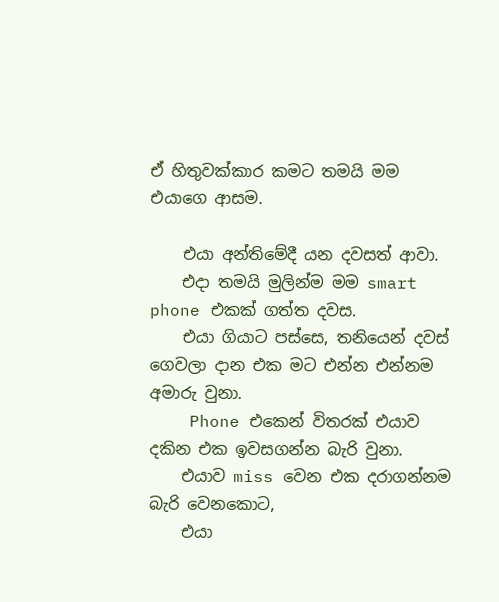ඒ හිතුවක්කාර කමට තමයි මම එයාගෙ ආසම.

    එයා අන්තිමේදී යන දවසත් ආවා.
    එදා තමයි මුලින්ම මම smart phone එකක් ගත්ත දවස.
    එයා ගියාට පස්සෙ, තනියෙන් දවස් ගෙවලා දාන එක මට එන්න එන්නම අමාරු වුනා.
    Phone එකෙන් විතරක් එයාව දකින එක ඉවසගන්න බැරි වුනා.
    එයාව miss වෙන එක දරාගන්නම බැරි වෙනකොට,
    එයා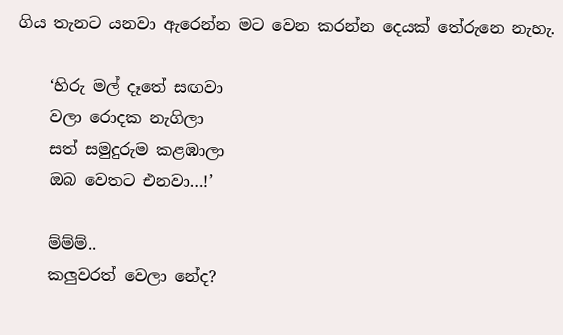ගිය තැනට යනවා ඇරෙන්න මට වෙන කරන්න දෙයක් තේරුනෙ නැහැ.

    ‘හිරු මල් දෑතේ සඟවා
    වලා රොදක නැගිලා
    සත් සමුදුරුම කළඹාලා
    ඔබ වෙතට එනවා…!’

    ම්ම්ම්..
    කලුවරත් වෙලා නේද?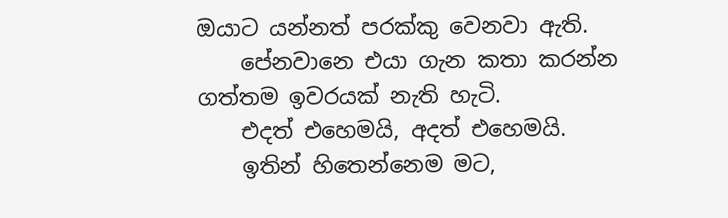ඔයාට යන්නත් පරක්කු වෙනවා ඇති.
    පේනවානෙ එයා ගැන කතා කරන්න ගත්තම ඉවරයක් නැති හැටි.
    එදත් එහෙමයි, අදත් එහෙමයි.
    ඉතින් හිතෙන්නෙම මට,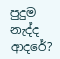පුදුම නැද්ද ආදරේ?